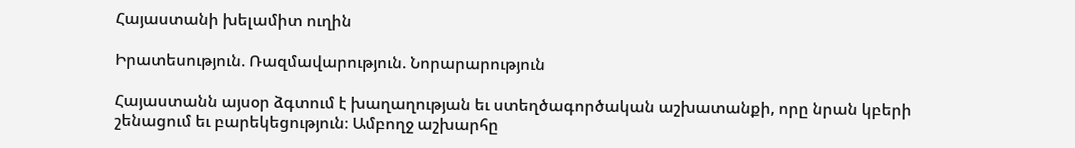Հայաստանի խելամիտ ուղին

Իրատեսություն. Ռազմավարություն. Նորարարություն

Հայաստանն այսօր ձգտում է խաղաղության եւ ստեղծագործական աշխատանքի, որը նրան կբերի շենացում եւ բարեկեցություն։ Ամբողջ աշխարհը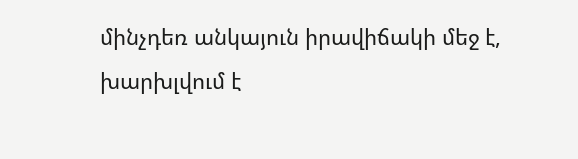մինչդեռ անկայուն իրավիճակի մեջ է, խարխլվում է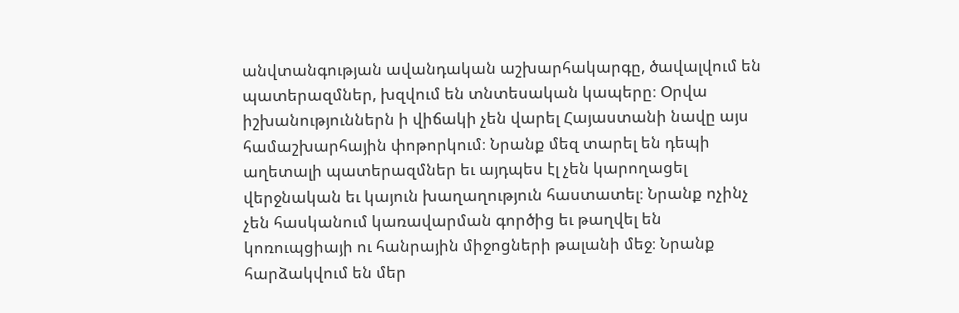անվտանգության ավանդական աշխարհակարգը, ծավալվում են պատերազմներ, խզվում են տնտեսական կապերը։ Օրվա իշխանություններն ի վիճակի չեն վարել Հայաստանի նավը այս համաշխարհային փոթորկում։ Նրանք մեզ տարել են դեպի աղետալի պատերազմներ եւ այդպես էլ չեն կարողացել վերջնական եւ կայուն խաղաղություն հաստատել։ Նրանք ոչինչ չեն հասկանում կառավարման գործից եւ թաղվել են կոռուպցիայի ու հանրային միջոցների թալանի մեջ։ Նրանք հարձակվում են մեր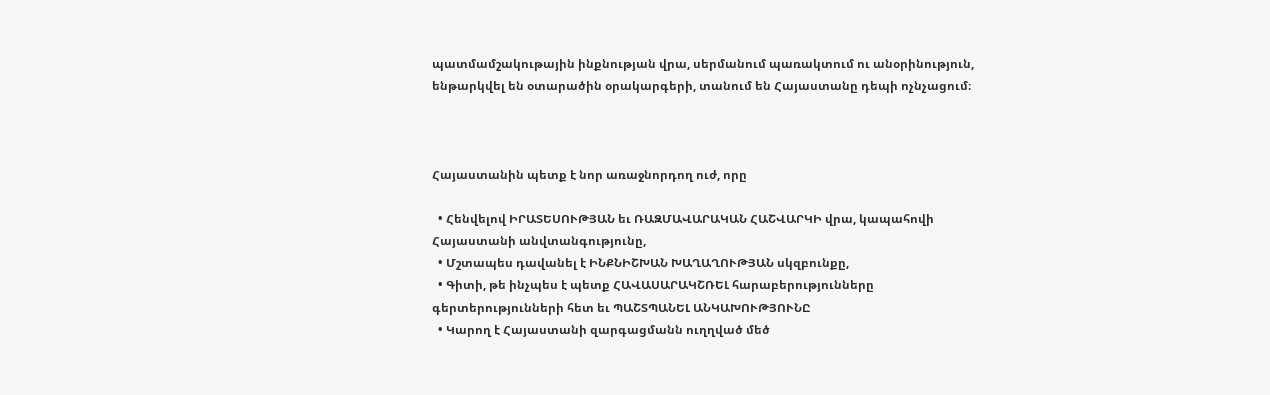պատմամշակութային ինքնության վրա, սերմանում պառակտում ու անօրինություն, ենթարկվել են օտարածին օրակարգերի, տանում են Հայաստանը դեպի ոչնչացում։



Հայաստանին պետք է նոր առաջնորդող ուժ, որը

  • Հենվելով ԻՐԱՏԵՍՈՒԹՅԱՆ եւ ՌԱԶՄԱՎԱՐԱԿԱՆ ՀԱՇՎԱՐԿԻ վրա, կապահովի Հայաստանի անվտանգությունը,
  • Մշտապես դավանել է ԻՆՔՆԻՇԽԱՆ ԽԱՂԱՂՈՒԹՅԱՆ սկզբունքը,
  • Գիտի, թե ինչպես է պետք ՀԱՎԱՍԱՐԱԿՇՌԵԼ հարաբերությունները գերտերությունների հետ եւ ՊԱՇՏՊԱՆԵԼ ԱՆԿԱԽՈՒԹՅՈՒՆԸ
  • Կարող է Հայաստանի զարգացմանն ուղղված մեծ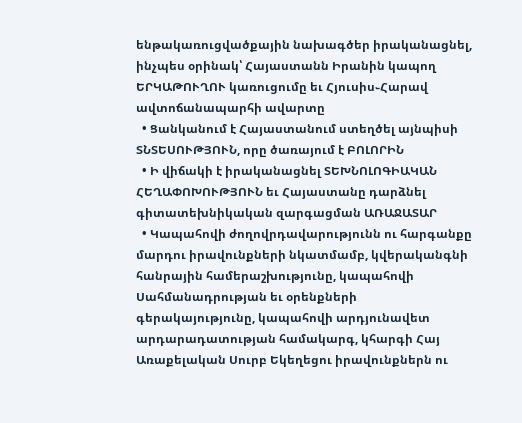ենթակառուցվածքային նախագծեր իրականացնել, ինչպես օրինակ՝ Հայաստանն Իրանին կապող ԵՐԿԱԹՈՒՂՈՒ կառուցումը եւ Հյուսիս֊Հարավ ավտոճանապարհի ավարտը
  • Ցանկանում է Հայաստանում ստեղծել այնպիսի ՏՆՏԵՍՈՒԹՅՈՒՆ, որը ծառայում է ԲՈԼՈՐԻՆ
  • Ի վիճակի է իրականացնել ՏԵԽՆՈԼՈԳԻԱԿԱՆ ՀԵՂԱՓՈԽՈՒԹՅՈՒՆ եւ Հայաստանը դարձնել գիտատեխնիկական զարգացման ԱՌԱՋԱՏԱՐ
  • Կապահովի ժողովրդավարությունն ու հարգանքը մարդու իրավունքների նկատմամբ, կվերականգնի հանրային համերաշխությունը, կապահովի Սահմանադրության եւ օրենքների գերակայությունը, կապահովի արդյունավետ արդարադատության համակարգ, կհարգի Հայ Առաքելական Սուրբ Եկեղեցու իրավունքներն ու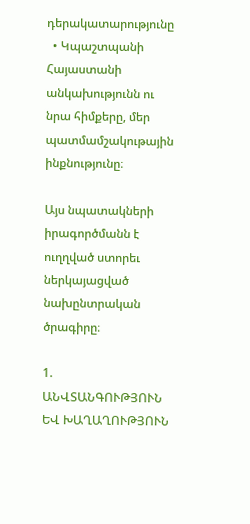դերակատարությունը
  • Կպաշտպանի Հայաստանի անկախությունն ու նրա հիմքերը, մեր պատմամշակութային ինքնությունը։

Այս նպատակների իրագործմանն է ուղղված ստորեւ ներկայացված նախընտրական ծրագիրը։

1. ԱՆՎՏԱՆԳՈՒԹՅՈՒՆ ԵՎ ԽԱՂԱՂՈՒԹՅՈՒՆ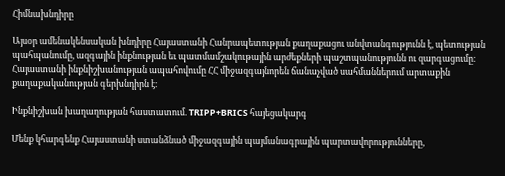Հիմնախնդիրը

Այսօր ամենակենսական խնդիրը Հայաստանի Հանրապետության քաղաքացու անվտանգությունն է, պետության պահպանումը, ազգային ինքնության եւ պատմամշակութային արժեքների պաշտպանությունն ու զարգացումը։ Հայաստանի ինքնիշխանության ապահովումը ՀՀ միջազգայնորեն ճանաչված սահմաններում արտաքին քաղաքականության գերխնդիրն է։

Ինքնիշխան խաղաղության հաստատում. TRIPP+BRICS հայեցակարգ

Մենք կհարգենք Հայաստանի ստանձնած միջազգային պայմանագրային պարտավորությունները,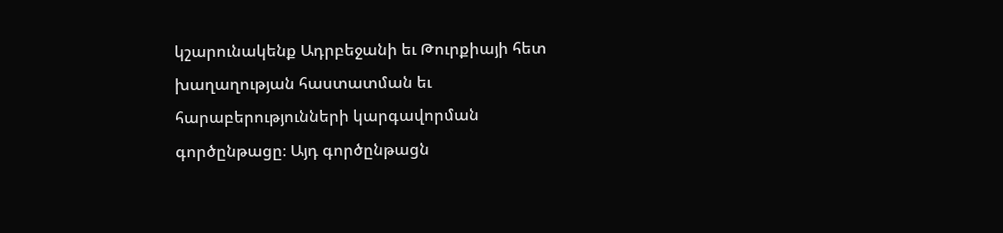կշարունակենք Ադրբեջանի եւ Թուրքիայի հետ խաղաղության հաստատման եւ հարաբերությունների կարգավորման գործընթացը։ Այդ գործընթացն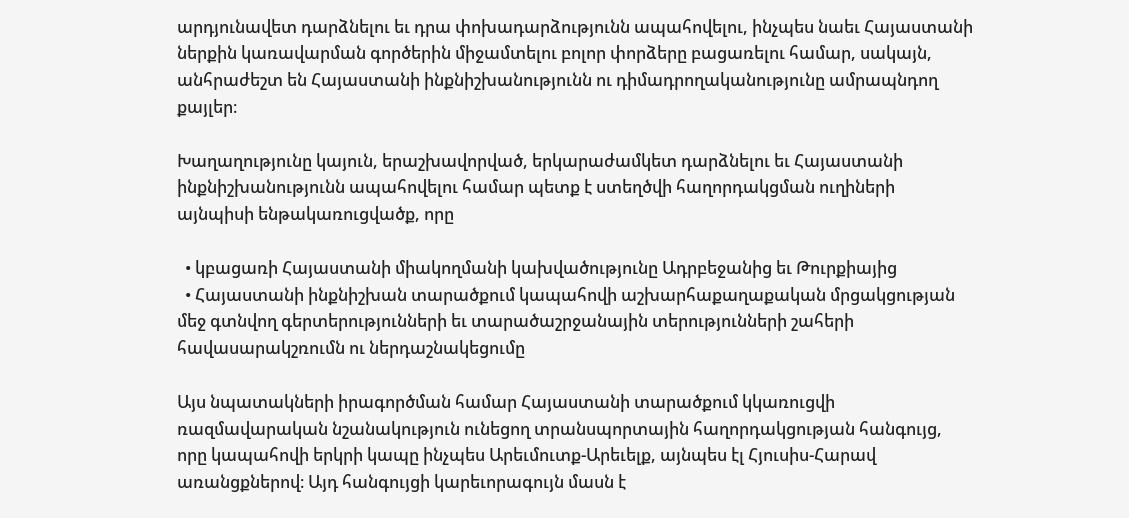արդյունավետ դարձնելու եւ դրա փոխադարձությունն ապահովելու, ինչպես նաեւ Հայաստանի ներքին կառավարման գործերին միջամտելու բոլոր փորձերը բացառելու համար, սակայն, անհրաժեշտ են Հայաստանի ինքնիշխանությունն ու դիմադրողականությունը ամրապնդող քայլեր։

Խաղաղությունը կայուն, երաշխավորված, երկարաժամկետ դարձնելու եւ Հայաստանի ինքնիշխանությունն ապահովելու համար պետք է ստեղծվի հաղորդակցման ուղիների այնպիսի ենթակառուցվածք, որը

  • կբացառի Հայաստանի միակողմանի կախվածությունը Ադրբեջանից եւ Թուրքիայից
  • Հայաստանի ինքնիշխան տարածքում կապահովի աշխարհաքաղաքական մրցակցության մեջ գտնվող գերտերությունների եւ տարածաշրջանային տերությունների շահերի հավասարակշռումն ու ներդաշնակեցումը

Այս նպատակների իրագործման համար Հայաստանի տարածքում կկառուցվի ռազմավարական նշանակություն ունեցող տրանսպորտային հաղորդակցության հանգույց, որը կապահովի երկրի կապը ինչպես Արեւմուտք-Արեւելք, այնպես էլ Հյուսիս-Հարավ առանցքներով։ Այդ հանգույցի կարեւորագույն մասն է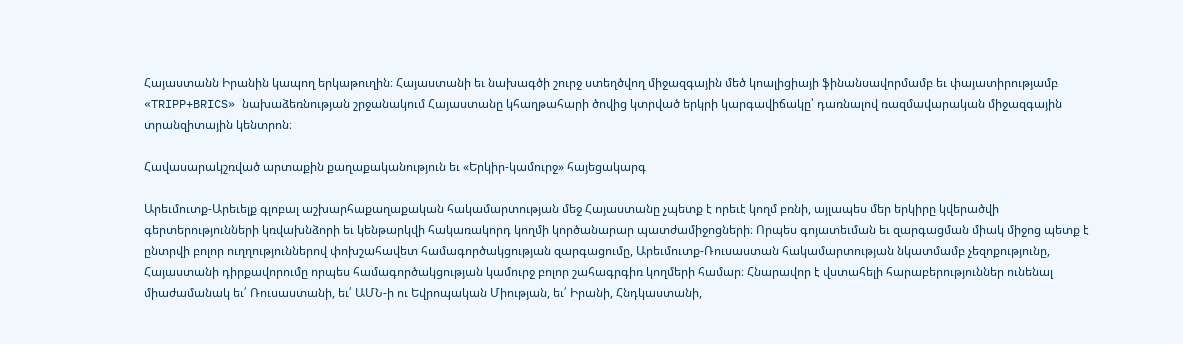Հայաստանն Իրանին կապող երկաթուղին։ Հայաստանի եւ նախագծի շուրջ ստեղծվող միջազգային մեծ կոալիցիայի ֆինանսավորմամբ եւ փայատիրությամբ «TRIPP+BRICS» նախաձեռնության շրջանակում Հայաստանը կհաղթահարի ծովից կտրված երկրի կարգավիճակը՝ դառնալով ռազմավարական միջազգային տրանզիտային կենտրոն։

Հավասարակշռված արտաքին քաղաքականություն եւ «Երկիր-կամուրջ» հայեցակարգ

Արեւմուտք-Արեւելք գլոբալ աշխարհաքաղաքական հակամարտության մեջ Հայաստանը չպետք է որեւէ կողմ բռնի, այլապես մեր երկիրը կվերածվի գերտերությունների կռվախնձորի եւ կենթարկվի հակառակորդ կողմի կործանարար պատժամիջոցների։ Որպես գոյատեւման եւ զարգացման միակ միջոց պետք է ընտրվի բոլոր ուղղություններով փոխշահավետ համագործակցության զարգացումը, Արեւմուտք-Ռուսաստան հակամարտության նկատմամբ չեզոքությունը, Հայաստանի դիրքավորումը որպես համագործակցության կամուրջ բոլոր շահագրգիռ կողմերի համար։ Հնարավոր է վստահելի հարաբերություններ ունենալ միաժամանակ եւ՛ Ռուսաստանի, եւ՛ ԱՄՆ-ի ու Եվրոպական Միության, եւ՛ Իրանի, Հնդկաստանի,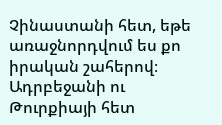Չինաստանի հետ, եթե առաջնորդվում ես քո իրական շահերով։ Ադրբեջանի ու Թուրքիայի հետ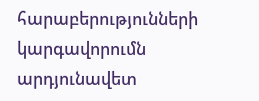հարաբերությունների կարգավորումն արդյունավետ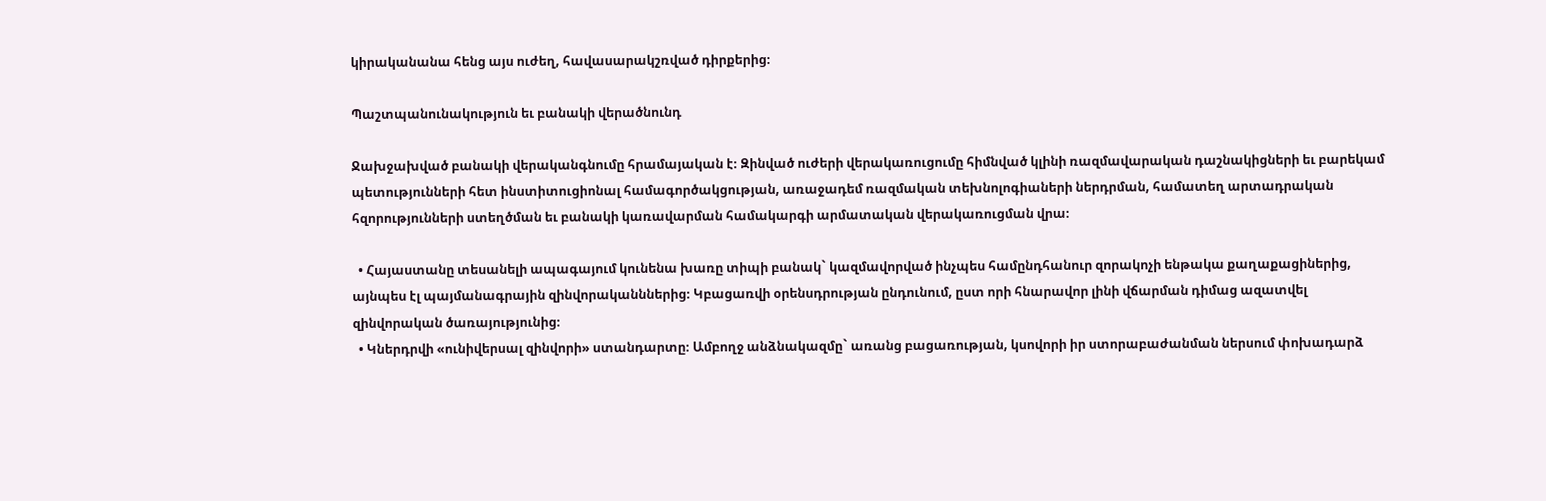կիրականանա հենց այս ուժեղ, հավասարակշռված դիրքերից։

Պաշտպանունակություն եւ բանակի վերածնունդ

Ջախջախված բանակի վերականգնումը հրամայական է։ Զինված ուժերի վերակառուցումը հիմնված կլինի ռազմավարական դաշնակիցների եւ բարեկամ պետությունների հետ ինստիտուցիոնալ համագործակցության, առաջադեմ ռազմական տեխնոլոգիաների ներդրման, համատեղ արտադրական հզորությունների ստեղծման եւ բանակի կառավարման համակարգի արմատական վերակառուցման վրա։

  • Հայաստանը տեսանելի ապագայում կունենա խառը տիպի բանակ` կազմավորված ինչպես համընդհանուր զորակոչի ենթակա քաղաքացիներից, այնպես էլ պայմանագրային զինվորականններից։ Կբացառվի օրենսդրության ընդունում, ըստ որի հնարավոր լինի վճարման դիմաց ազատվել զինվորական ծառայությունից։
  • Կներդրվի «ունիվերսալ զինվորի» ստանդարտը։ Ամբողջ անձնակազմը` առանց բացառության, կսովորի իր ստորաբաժանման ներսում փոխադարձ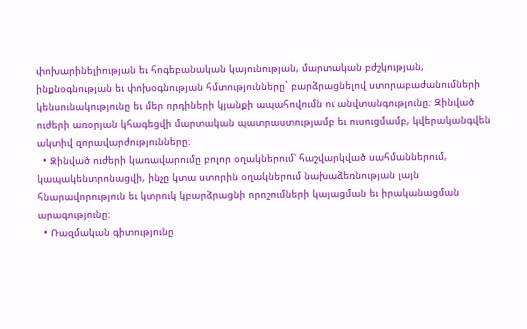փոխարինելիության եւ հոգեբանական կայունության, մարտական բժշկության, ինքնօգնության եւ փոխօգնության հմտությունները` բարձրացնելով ստորաբաժանումների կենսունակությունը եւ մեր որդիների կյանքի ապահովումն ու անվտանգությունը։ Զինված ուժերի առօրյան կհագեցվի մարտական պատրաստությամբ եւ ուսուցմամբ, կվերականգվեն ակտիվ զորավարժությունները։
  • Զինված ուժերի կառավարումը բոլոր օղակներում՝ հաշվարկված սահմաններում, կապակենտրոնացվի, ինչը կտա ստորին օղակներում նախաձեռնության լայն հնարավորություն եւ կտրուկ կբարձրացնի որոշումների կայացման եւ իրականացման արագությունը։
  • Ռազմական գիտությունը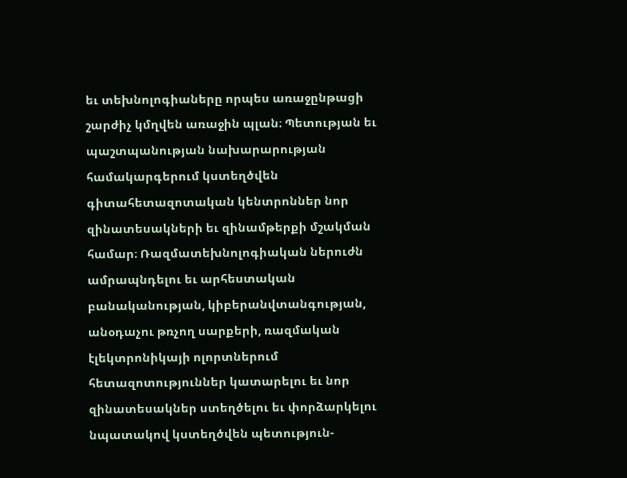եւ տեխնոլոգիաները որպես առաջընթացի շարժիչ կմղվեն առաջին պլան։ Պետության եւ պաշտպանության նախարարության համակարգերում կստեղծվեն գիտահետազոտական կենտրոններ նոր զինատեսակների եւ զինամթերքի մշակման համար։ Ռազմատեխնոլոգիական ներուժն ամրապնդելու եւ արհեստական բանականության, կիբերանվտանգության, անօդաչու թռչող սարքերի, ռազմական էլեկտրոնիկայի ոլորտներում հետազոտություններ կատարելու եւ նոր զինատեսակներ ստեղծելու եւ փորձարկելու նպատակով կստեղծվեն պետություն-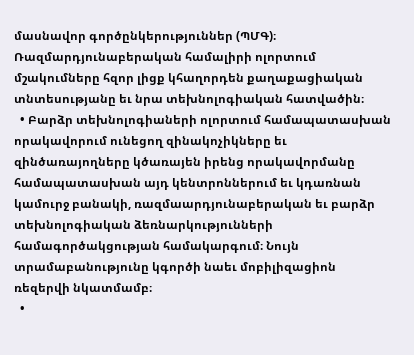մասնավոր գործընկերություններ (ՊՄԳ)։ Ռազմարդյունաբերական համալիրի ոլորտում մշակումները հզոր լիցք կհաղորդեն քաղաքացիական տնտեսությանը եւ նրա տեխնոլոգիական հատվածին։
  • Բարձր տեխնոլոգիաների ոլորտում համապատասխան որակավորում ունեցող զինակոչիկները եւ զինծառայողները կծառայեն իրենց որակավորմանը համապատասխան այդ կենտրոններում եւ կդառնան կամուրջ բանակի, ռազմաարդյունաբերական եւ բարձր տեխնոլոգիական ձեռնարկությունների համագործակցության համակարգում։ Նույն տրամաբանությունը կգործի նաեւ մոբիլիզացիոն ռեզերվի նկատմամբ։
  •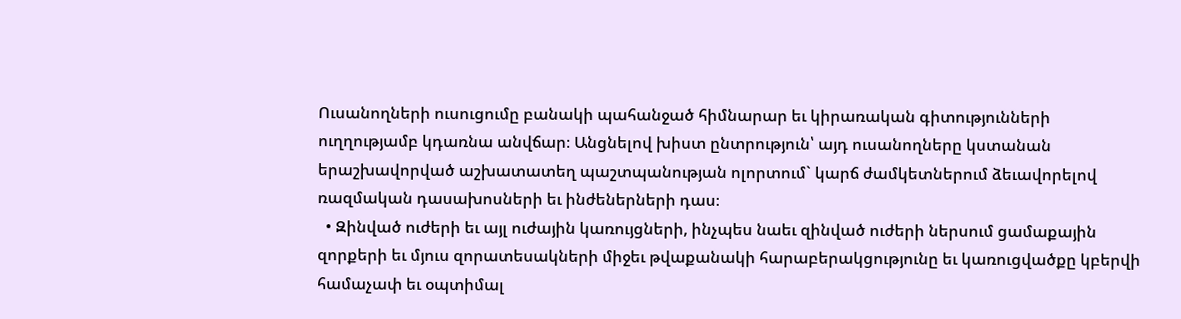Ուսանողների ուսուցումը բանակի պահանջած հիմնարար եւ կիրառական գիտությունների ուղղությամբ կդառնա անվճար։ Անցնելով խիստ ընտրություն՝ այդ ուսանողները կստանան երաշխավորված աշխատատեղ պաշտպանության ոլորտում` կարճ ժամկետներում ձեւավորելով ռազմական դասախոսների եւ ինժեներների դաս։
  • Զինված ուժերի եւ այլ ուժային կառույցների, ինչպես նաեւ զինված ուժերի ներսում ցամաքային զորքերի եւ մյուս զորատեսակների միջեւ թվաքանակի հարաբերակցությունը եւ կառուցվածքը կբերվի համաչափ եւ օպտիմալ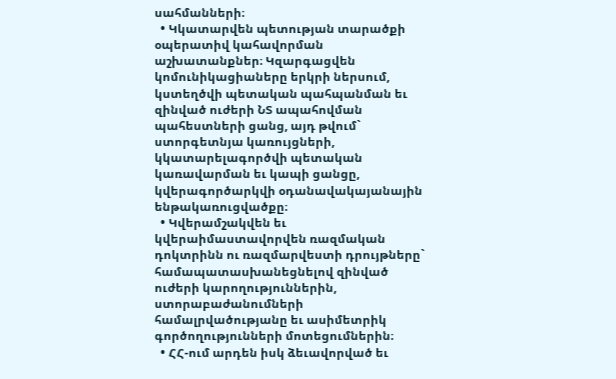սահմանների։
  • Կկատարվեն պետության տարածքի օպերատիվ կահավորման աշխատանքներ։ Կզարգացվեն կոմունիկացիաները երկրի ներսում, կստեղծվի պետական պահպանման եւ զինված ուժերի ՆՏ ապահովման պահեստների ցանց, այդ թվում` ստորգետնյա կառույցների, կկատարելագործվի պետական կառավարման եւ կապի ցանցը, կվերագործարկվի օդանավակայանային ենթակառուցվածքը։
  • Կվերամշակվեն եւ կվերաիմաստավորվեն ռազմական դոկտրինն ու ռազմարվեստի դրույթները` համապատասխանեցնելով զինված ուժերի կարողություններին, ստորաբաժանումների համալրվածությանը եւ ասիմետրիկ գործողությունների մոտեցումներին։
  • ՀՀ-ում արդեն իսկ ձեւավորված եւ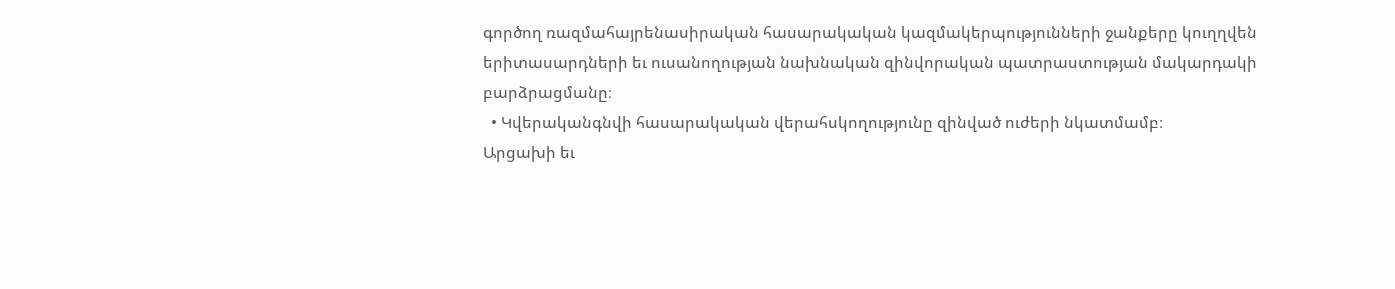գործող ռազմահայրենասիրական հասարակական կազմակերպությունների ջանքերը կուղղվեն երիտասարդների եւ ուսանողության նախնական զինվորական պատրաստության մակարդակի բարձրացմանը։
  • Կվերականգնվի հասարակական վերահսկողությունը զինված ուժերի նկատմամբ։
Արցախի եւ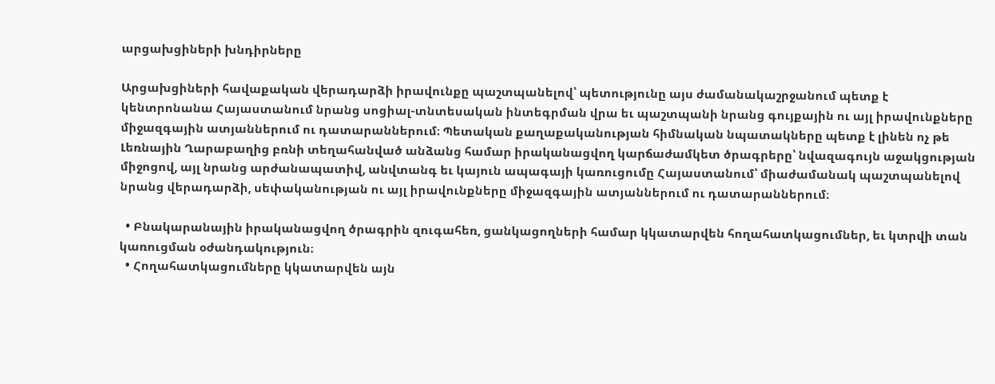արցախցիների խնդիրները

Արցախցիների հավաքական վերադարձի իրավունքը պաշտպանելով՝ պետությունը այս ժամանակաշրջանում պետք է կենտրոնանա Հայաստանում նրանց սոցիալ-տնտեսական ինտեգրման վրա եւ պաշտպանի նրանց գույքային ու այլ իրավունքները միջազգային ատյաններում ու դատարաններում։ Պետական քաղաքականության հիմնական նպատակները պետք է լինեն ոչ թե Լեռնային Ղարաբաղից բռնի տեղահանված անձանց համար իրականացվող կարճաժամկետ ծրագրերը՝ նվազագույն աջակցության միջոցով, այլ նրանց արժանապատիվ, անվտանգ եւ կայուն ապագայի կառուցումը Հայաստանում՝ միաժամանակ պաշտպանելով նրանց վերադարձի, սեփականության ու այլ իրավունքները միջազգային ատյաններում ու դատարաններում։

  • Բնակարանային իրականացվող ծրագրին զուգահեռ, ցանկացողների համար կկատարվեն հողահատկացումներ, եւ կտրվի տան կառուցման օժանդակություն։
  • Հողահատկացումները կկատարվեն այն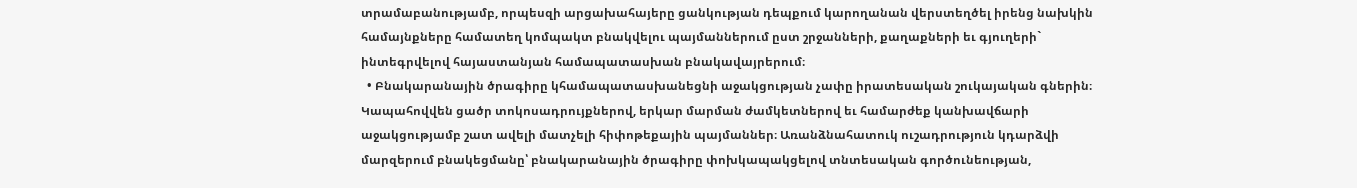տրամաբանությամբ, որպեսզի արցախահայերը ցանկության դեպքում կարողանան վերստեղծել իրենց նախկին համայնքները համատեղ կոմպակտ բնակվելու պայմաններում ըստ շրջանների, քաղաքների եւ գյուղերի` ինտեգրվելով հայաստանյան համապատասխան բնակավայրերում։
  • Բնակարանային ծրագիրը կհամապատասխանեցնի աջակցության չափը իրատեսական շուկայական գներին։ Կապահովվեն ցածր տոկոսադրույքներով, երկար մարման ժամկետներով եւ համարժեք կանխավճարի աջակցությամբ շատ ավելի մատչելի հիփոթեքային պայմաններ։ Առանձնահատուկ ուշադրություն կդարձվի մարզերում բնակեցմանը՝ բնակարանային ծրագիրը փոխկապակցելով տնտեսական գործունեության,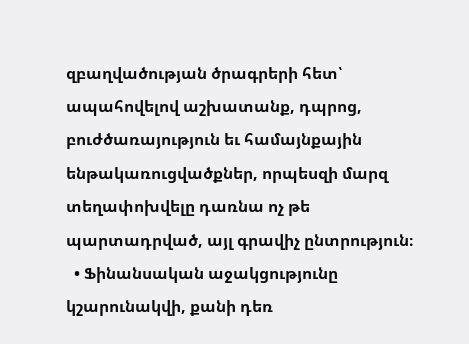զբաղվածության ծրագրերի հետ՝ ապահովելով աշխատանք, դպրոց, բուժծառայություն եւ համայնքային ենթակառուցվածքներ, որպեսզի մարզ տեղափոխվելը դառնա ոչ թե պարտադրված, այլ գրավիչ ընտրություն։
  • Ֆինանսական աջակցությունը կշարունակվի, քանի դեռ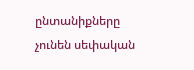ընտանիքները չունեն սեփական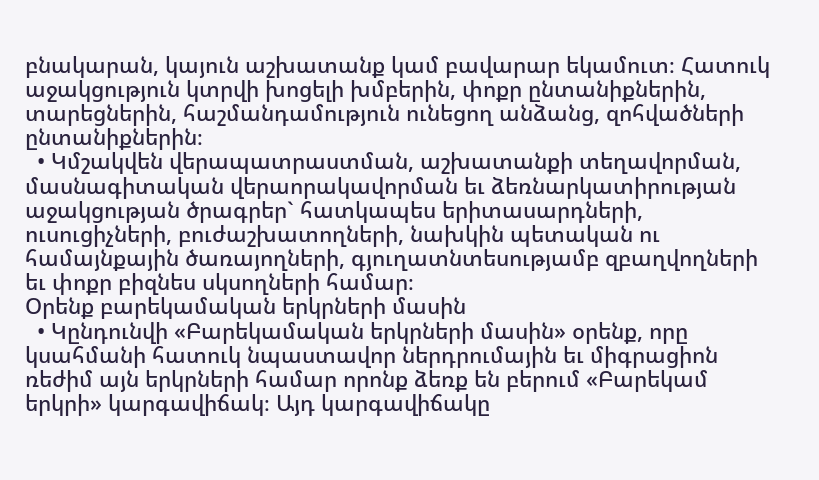բնակարան, կայուն աշխատանք կամ բավարար եկամուտ։ Հատուկ աջակցություն կտրվի խոցելի խմբերին, փոքր ընտանիքներին, տարեցներին, հաշմանդամություն ունեցող անձանց, զոհվածների ընտանիքներին։
  • Կմշակվեն վերապատրաստման, աշխատանքի տեղավորման, մասնագիտական վերաորակավորման եւ ձեռնարկատիրության աջակցության ծրագրեր` հատկապես երիտասարդների, ուսուցիչների, բուժաշխատողների, նախկին պետական ու համայնքային ծառայողների, գյուղատնտեսությամբ զբաղվողների եւ փոքր բիզնես սկսողների համար։
Օրենք բարեկամական երկրների մասին
  • Կընդունվի «Բարեկամական երկրների մասին» օրենք, որը կսահմանի հատուկ նպաստավոր ներդրումային եւ միգրացիոն ռեժիմ այն երկրների համար որոնք ձեռք են բերում «Բարեկամ երկրի» կարգավիճակ։ Այդ կարգավիճակը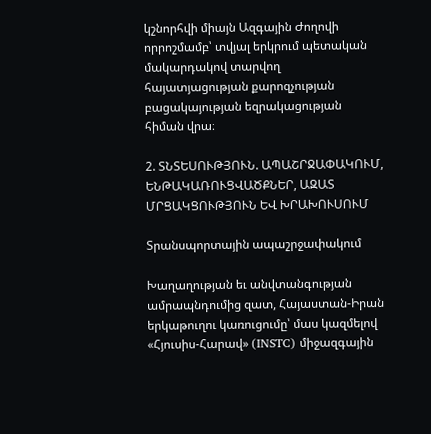կշնորհվի միայն Ազգային Ժողովի որրոշմամբ՝ տվյալ երկրում պետական մակարդակով տարվող հայատյացության քարոզչության բացակայության եզրակացության հիման վրա։

2. ՏՆՏԵՍՈՒԹՅՈՒՆ. ԱՊԱՇՐՋԱՓԱԿՈՒՄ, ԵՆԹԱԿԱՌՈՒՑՎԱԾՔՆԵՐ, ԱԶԱՏ ՄՐՑԱԿՑՈՒԹՅՈՒՆ ԵՎ ԽՐԱԽՈՒՍՈՒՄ

Տրանսպորտային ապաշրջափակում

Խաղաղության եւ անվտանգության ամրապնդումից զատ, Հայաստան-Իրան երկաթուղու կառուցումը՝ մաս կազմելով «Հյուսիս-Հարավ» (INSTC) միջազգային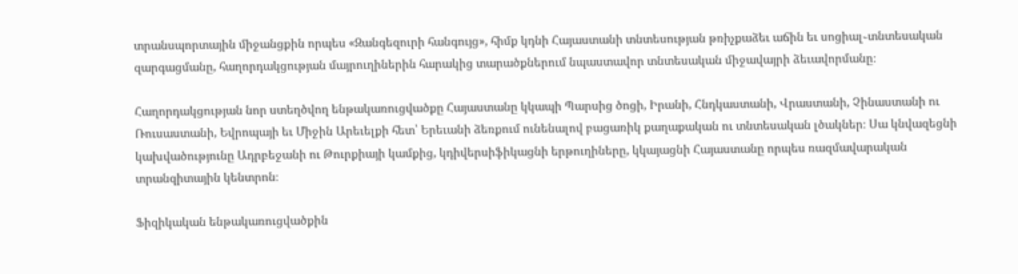տրանսպորտային միջանցքին որպես «Զանգեզուրի հանգույց», հիմք կդնի Հայաստանի տնտեսության թռիչքաձեւ աճին եւ սոցիալ֊տնտեսական զարգացմանը, հաղորդակցության մայրուղիներին հարակից տարածքներում նպաստավոր տնտեսական միջավայրի ձեւավորմանը։

Հաղորդակցության նոր ստեղծվող ենթակառուցվածքը Հայաստանը կկապի Պարսից ծոցի, Իրանի, Հնդկաստանի, Վրաստանի, Չինաստանի ու Ռուսաստանի, Եվրոպայի եւ Միջին Արեւելքի հետ՝ Երեւանի ձեռքում ունենալով բացառիկ քաղաքական ու տնտեսական լծակներ։ Սա կնվազեցնի կախվածությունը Ադրբեջանի ու Թուրքիայի կամքից, կդիվերսիֆիկացնի երթուղիները, կկայացնի Հայաստանը որպես ռազմավարական տրանզիտային կենտրոն։

Ֆիզիկական ենթակառուցվածքին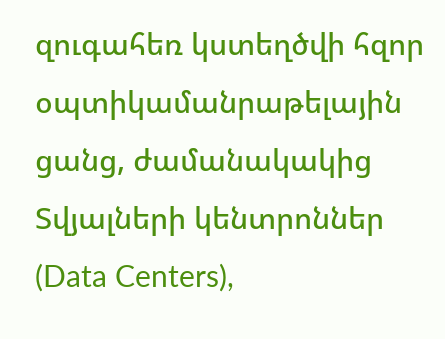զուգահեռ կստեղծվի հզոր օպտիկամանրաթելային ցանց, ժամանակակից Տվյալների կենտրոններ (Data Centers),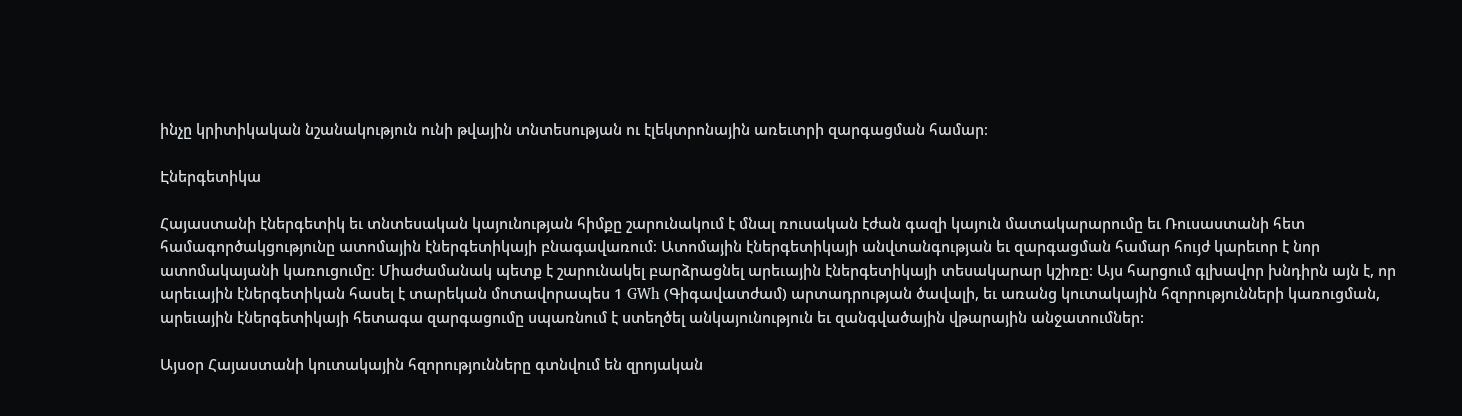ինչը կրիտիկական նշանակություն ունի թվային տնտեսության ու էլեկտրոնային առեւտրի զարգացման համար։

Էներգետիկա

Հայաստանի էներգետիկ եւ տնտեսական կայունության հիմքը շարունակում է մնալ ռուսական էժան գազի կայուն մատակարարումը եւ Ռուսաստանի հետ համագործակցությունը ատոմային էներգետիկայի բնագավառում։ Ատոմային էներգետիկայի անվտանգության եւ զարգացման համար հույժ կարեւոր է նոր ատոմակայանի կառուցումը։ Միաժամանակ պետք է շարունակել բարձրացնել արեւային էներգետիկայի տեսակարար կշիռը։ Այս հարցում գլխավոր խնդիրն այն է, որ արեւային էներգետիկան հասել է տարեկան մոտավորապես 1 GWh (Գիգավատժամ) արտադրության ծավալի, եւ առանց կուտակային հզորությունների կառուցման, արեւային էներգետիկայի հետագա զարգացումը սպառնում է ստեղծել անկայունություն եւ զանգվածային վթարային անջատումներ:

Այսօր Հայաստանի կուտակային հզորությունները գտնվում են զրոյական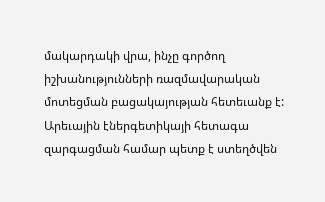մակարդակի վրա, ինչը գործող իշխանությունների ռազմավարական մոտեցման բացակայության հետեւանք է: Արեւային էներգետիկայի հետագա զարգացման համար պետք է ստեղծվեն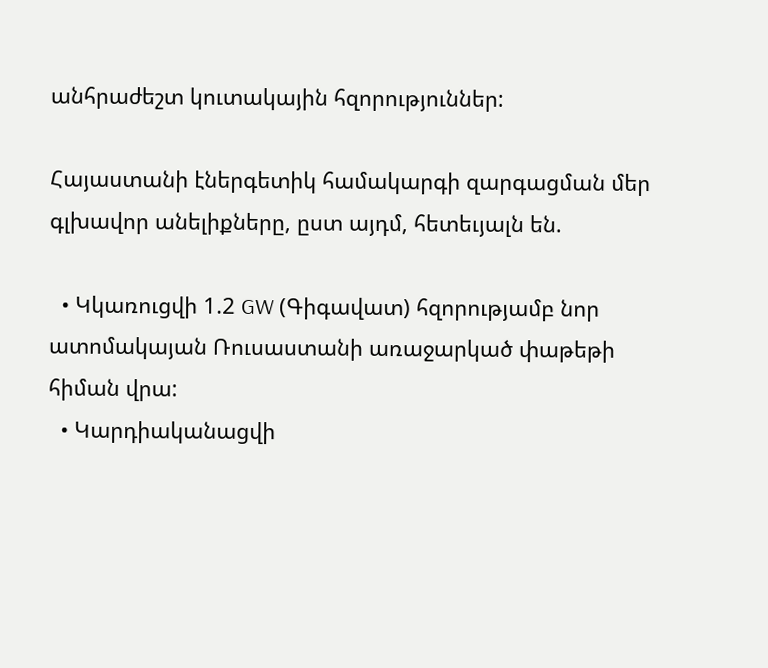անհրաժեշտ կուտակային հզորություններ:

Հայաստանի էներգետիկ համակարգի զարգացման մեր գլխավոր անելիքները, ըստ այդմ, հետեւյալն են.

  • Կկառուցվի 1.2 GW (Գիգավատ) հզորությամբ նոր ատոմակայան Ռուսաստանի առաջարկած փաթեթի հիման վրա:
  • Կարդիականացվի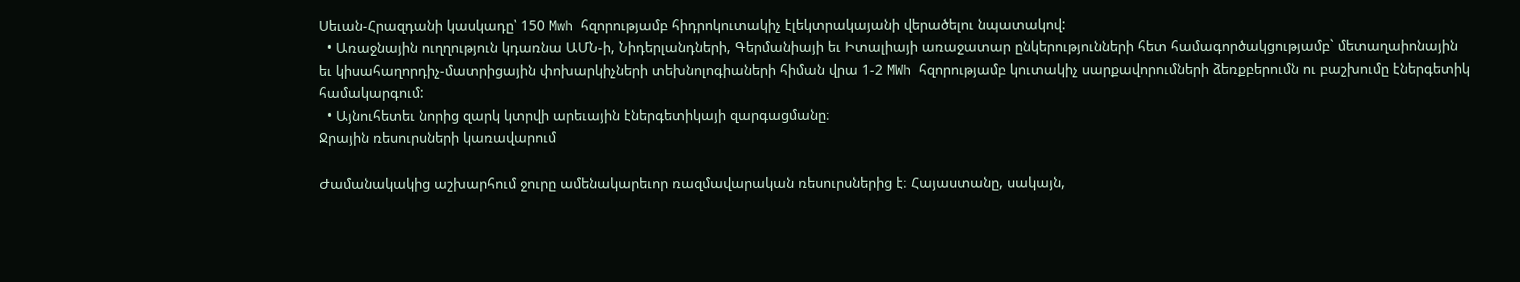Սեւան-Հրազդանի կասկադը՝ 150 Mwh հզորությամբ հիդրոկուտակիչ էլեկտրակայանի վերածելու նպատակով:
  • Առաջնային ուղղություն կդառնա ԱՄՆ-ի, Նիդերլանդների, Գերմանիայի եւ Իտալիայի առաջատար ընկերությունների հետ համագործակցությամբ` մետաղաիոնային եւ կիսահաղորդիչ-մատրիցային փոխարկիչների տեխնոլոգիաների հիման վրա 1-2 MWh հզորությամբ կուտակիչ սարքավորումների ձեռքբերումն ու բաշխումը էներգետիկ համակարգում:
  • Այնուհետեւ նորից զարկ կտրվի արեւային էներգետիկայի զարգացմանը։
Ջրային ռեսուրսների կառավարում

Ժամանակակից աշխարհում ջուրը ամենակարեւոր ռազմավարական ռեսուրսներից է։ Հայաստանը, սակայն,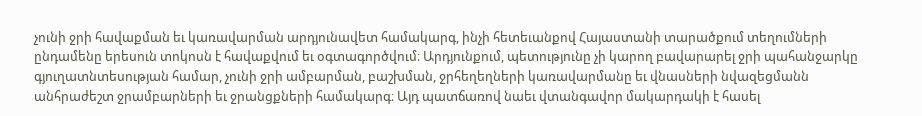չունի ջրի հավաքման եւ կառավարման արդյունավետ համակարգ, ինչի հետեւանքով Հայաստանի տարածքում տեղումների ընդամենը երեսուն տոկոսն է հավաքվում եւ օգտագործվում։ Արդյունքում, պետությունը չի կարող բավարարել ջրի պահանջարկը գյուղատնտեսության համար, չունի ջրի ամբարման, բաշխման, ջրհեղեղների կառավարմանը եւ վնասների նվազեցմանն անհրաժեշտ ջրամբարների եւ ջրանցքների համակարգ։ Այդ պատճառով նաեւ վտանգավոր մակարդակի է հասել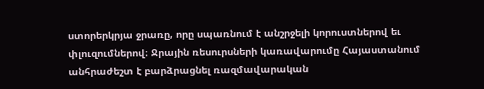ստորերկրյա ջրառը, որը սպառնում է անշրջելի կորուստներով եւ փլուզումներով։ Ջրային ռեսուրսների կառավարումը Հայաստանում անհրաժեշտ է բարձրացնել ռազմավարական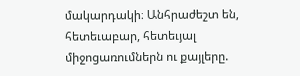մակարդակի։ Անհրաժեշտ են, հետեւաբար, հետեւյալ միջոցառումներն ու քայլերը.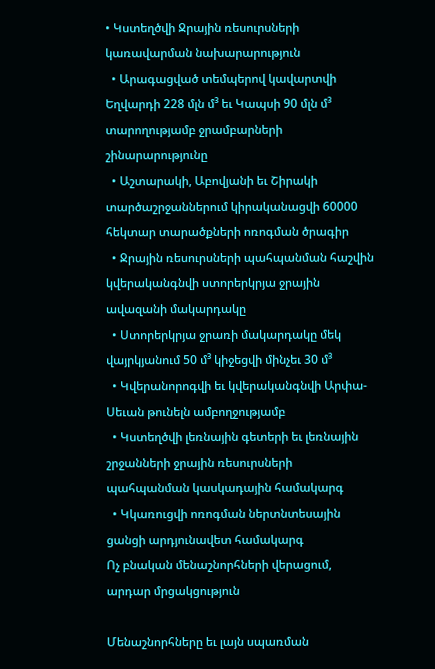• Կստեղծվի Ջրային ռեսուրսների կառավարման նախարարություն
  • Արագացված տեմպերով կավարտվի Եղվարդի 228 մլն մ³ եւ Կապսի 90 մլն մ³ տարողությամբ ջրամբարների շինարարությունը
  • Աշտարակի, Աբովյանի եւ Շիրակի տարծաշրջաններում կիրականացվի 60000 հեկտար տարածքների ոռոգման ծրագիր
  • Ջրային ռեսուրսների պահպանման հաշվին կվերականգնվի ստորերկրյա ջրային ավազանի մակարդակը
  • Ստորերկրյա ջրառի մակարդակը մեկ վայրկյանում 50 մ³ կիջեցվի մինչեւ 30 մ³
  • Կվերանորոգվի եւ կվերականգնվի Արփա-Սեւան թունելն ամբողջությամբ
  • Կստեղծվի լեռնային գետերի եւ լեռնային շրջանների ջրային ռեսուրսների պահպանման կասկադային համակարգ
  • Կկառուցվի ոռոգման ներտնտեսային ցանցի արդյունավետ համակարգ
Ոչ բնական մենաշնորհների վերացում, արդար մրցակցություն

Մենաշնորհները եւ լայն սպառման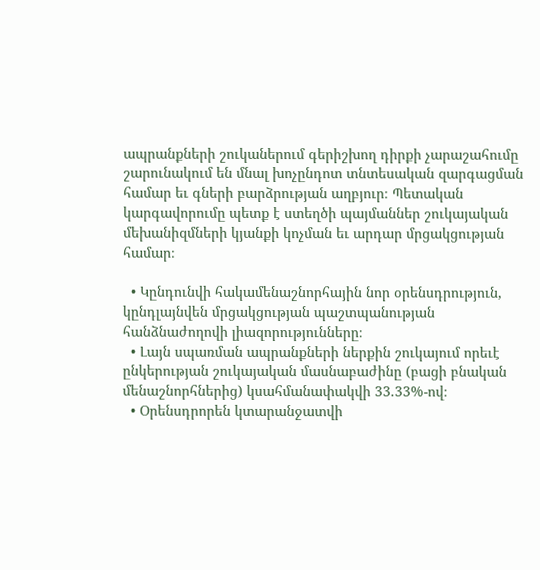ապրանքների շուկաներում գերիշխող դիրքի չարաշահումը շարունակում են մնալ խոչընդոտ տնտեսական զարգացման համար եւ գների բարձրության աղբյուր։ Պետական կարգավորումը պետք է ստեղծի պայմաններ շուկայական մեխանիզմների կյանքի կոչման եւ արդար մրցակցության համար։

  • Կընդունվի հակամենաշնորհային նոր օրենսդրություն, կընդլայնվեն մրցակցության պաշտպանության հանձնաժողովի լիազորությունները։
  • Լայն սպառման ապրանքների ներքին շուկայում որեւէ ընկերության շուկայական մասնաբաժինը (բացի բնական մենաշնորհներից) կսահմանափակվի 33.33%-ով։
  • Օրենսդրորեն կտարանջատվի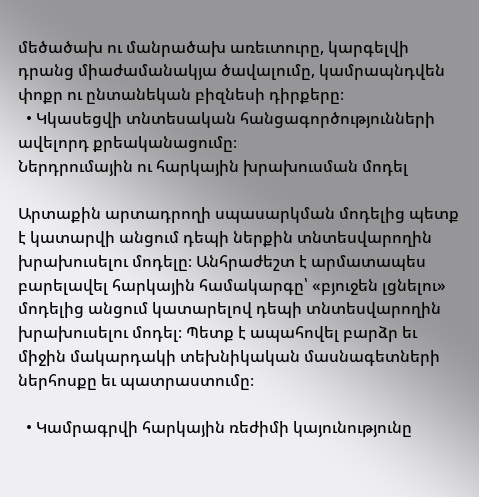մեծածախ ու մանրածախ առեւտուրը, կարգելվի դրանց միաժամանակյա ծավալումը, կամրապնդվեն փոքր ու ընտանեկան բիզնեսի դիրքերը։
  • Կկասեցվի տնտեսական հանցագործությունների ավելորդ քրեականացումը։
Ներդրումային ու հարկային խրախուսման մոդել

Արտաքին արտադրողի սպասարկման մոդելից պետք է կատարվի անցում դեպի ներքին տնտեսվարողին խրախուսելու մոդելը։ Անհրաժեշտ է արմատապես բարելավել հարկային համակարգը՝ «բյուջեն լցնելու» մոդելից անցում կատարելով դեպի տնտեսվարողին խրախուսելու մոդել։ Պետք է ապահովել բարձր եւ միջին մակարդակի տեխնիկական մասնագետների ներհոսքը եւ պատրաստումը։

  • Կամրագրվի հարկային ռեժիմի կայունությունը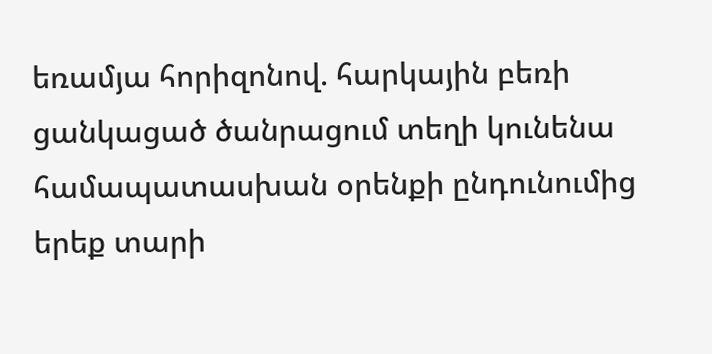եռամյա հորիզոնով. հարկային բեռի ցանկացած ծանրացում տեղի կունենա համապատասխան օրենքի ընդունումից երեք տարի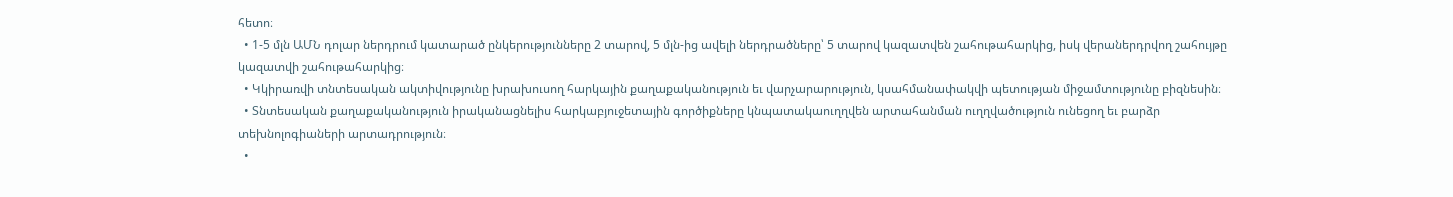հետո։
  • 1-5 մլն ԱՄՆ դոլար ներդրում կատարած ընկերությունները 2 տարով, 5 մլն-ից ավելի ներդրածները՝ 5 տարով կազատվեն շահութահարկից, իսկ վերաներդրվող շահույթը կազատվի շահութահարկից։
  • Կկիրառվի տնտեսական ակտիվությունը խրախուսող հարկային քաղաքականություն եւ վարչարարություն, կսահմանափակվի պետության միջամտությունը բիզնեսին։
  • Տնտեսական քաղաքականություն իրականացնելիս հարկաբյուջետային գործիքները կնպատակաուղղվեն արտահանման ուղղվածություն ունեցող եւ բարձր տեխնոլոգիաների արտադրություն։
  •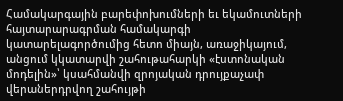Համակարգային բարեփոխումների եւ եկամուտների հայտարարագրման համակարգի կատարելագործումից հետո միայն, առաջիկայում, անցում կկատարվի շահութահարկի «էստոնական մոդելին»՝ կսահմանվի զրոյական դրույքաչափ վերաներդրվող շահույթի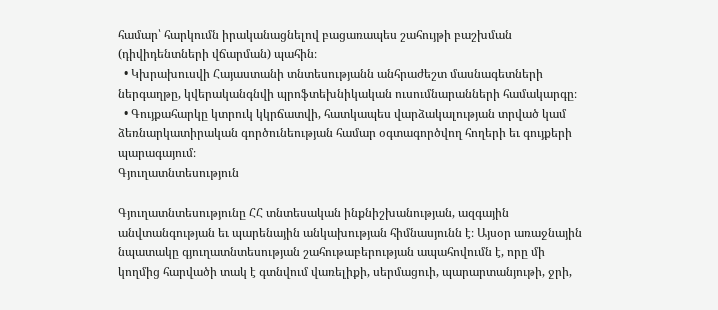համար՝ հարկումն իրականացնելով բացառապես շահույթի բաշխման (դիվիդենտների վճարման) պահին։
  • Կխրախուսվի Հայաստանի տնտեսությանն անհրաժեշտ մասնագետների ներգաղթը, կվերականգնվի պրոֆտեխնիկական ուսումնարանների համակարգը։
  • Գույքահարկը կտրուկ կկրճատվի, հատկապես վարձակալության տրված կամ ձեռնարկատիրական գործունեության համար օգտագործվող հողերի եւ գույքերի պարագայում։
Գյուղատնտեսություն

Գյուղատնտեսությունը ՀՀ տնտեսական ինքնիշխանության, ազգային անվտանգության եւ պարենային անկախության հիմնասյունն է։ Այսօր առաջնային նպատակը գյուղատնտեսության շահութաբերության ապահովումն է, որը մի կողմից հարվածի տակ է գտնվում վառելիքի, սերմացուի, պարարտանյութի, ջրի,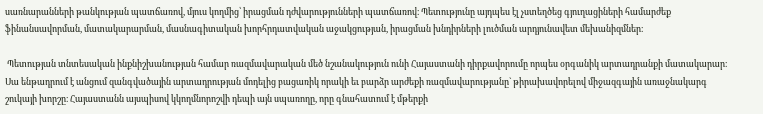սառնարանների թանկության պատճառով, մյուս կողմից՝ իրացման դժվարությունների պատճառով։ Պետությունը այդպես էլ չստեղծեց գյուղացիների համարժեք ֆինանսավորման, մատակարարման, մասնագիտական խորհրդատվական աջակցության, իրացման խնդիրների լուծման արդյունավետ մեխանիզմներ։

 Պետության տնտեսական ինքնիշխանության համար ռազմավարական մեծ նշանակություն ունի Հայաստանի դիրքավորումը որպես օրգանիկ արտադրանքի մատակարար։ Սա ենթադրում է անցում զանգվածային արտադրության մոդելից բացառիկ որակի եւ բարձր արժեքի ռազմավարությանը` թիրախավորելով միջազգային առաջնակարգ շուկայի խորշը։ Հայաստանն այսպիսով կկողմնորոշվի դեպի այն սպառողը, որը գնահատում է մթերքի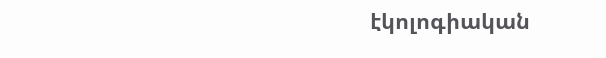էկոլոգիական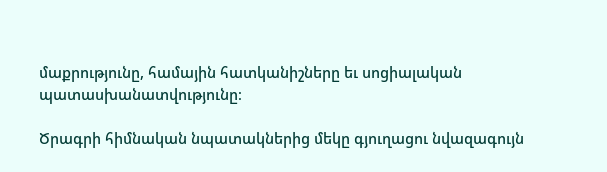մաքրությունը, համային հատկանիշները եւ սոցիալական պատասխանատվությունը։

Ծրագրի հիմնական նպատակներից մեկը գյուղացու նվազագույն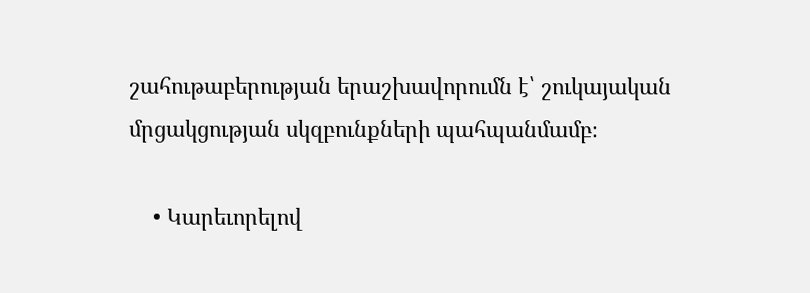շահութաբերության երաշխավորումն է՝ շուկայական մրցակցության սկզբունքների պահպանմամբ։

    • Կարեւորելով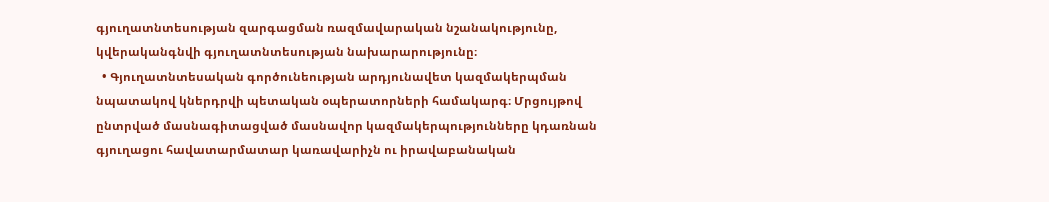գյուղատնտեսության զարգացման ռազմավարական նշանակությունը, կվերականգնվի գյուղատնտեսության նախարարությունը։
  • Գյուղատնտեսական գործունեության արդյունավետ կազմակերպման նպատակով կներդրվի պետական օպերատորների համակարգ։ Մրցույթով ընտրված մասնագիտացված մասնավոր կազմակերպությունները կդառնան գյուղացու հավատարմատար կառավարիչն ու իրավաբանական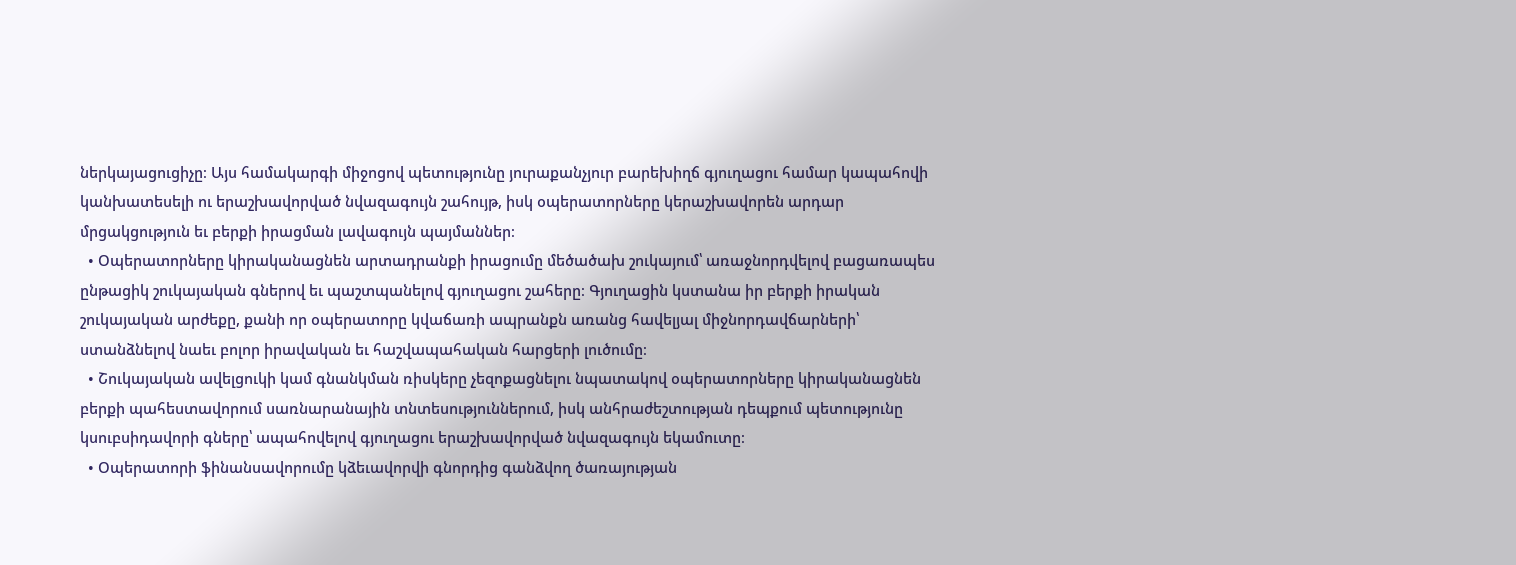ներկայացուցիչը։ Այս համակարգի միջոցով պետությունը յուրաքանչյուր բարեխիղճ գյուղացու համար կապահովի կանխատեսելի ու երաշխավորված նվազագույն շահույթ, իսկ օպերատորները կերաշխավորեն արդար մրցակցություն եւ բերքի իրացման լավագույն պայմաններ։
  • Օպերատորները կիրականացնեն արտադրանքի իրացումը մեծածախ շուկայում՝ առաջնորդվելով բացառապես ընթացիկ շուկայական գներով եւ պաշտպանելով գյուղացու շահերը։ Գյուղացին կստանա իր բերքի իրական շուկայական արժեքը, քանի որ օպերատորը կվաճառի ապրանքն առանց հավելյալ միջնորդավճարների՝ ստանձնելով նաեւ բոլոր իրավական եւ հաշվապահական հարցերի լուծումը։
  • Շուկայական ավելցուկի կամ գնանկման ռիսկերը չեզոքացնելու նպատակով օպերատորները կիրականացնեն բերքի պահեստավորում սառնարանային տնտեսություններում, իսկ անհրաժեշտության դեպքում պետությունը կսուբսիդավորի գները՝ ապահովելով գյուղացու երաշխավորված նվազագույն եկամուտը։
  • Օպերատորի ֆինանսավորումը կձեւավորվի գնորդից գանձվող ծառայության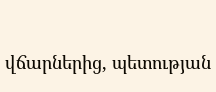վճարներից, պետության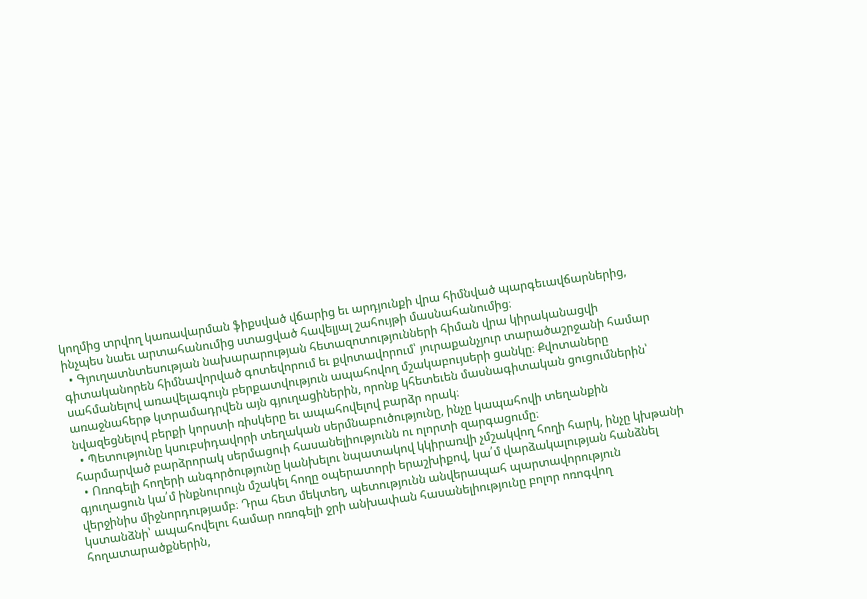կողմից տրվող կառավարման ֆիքսված վճարից եւ արդյունքի վրա հիմնված պարգեւավճարներից, ինչպես նաեւ արտահանումից ստացված հավելյալ շահույթի մասնահանումից։
  • Գյուղատնտեսության նախարարության հետազոտությունների հիման վրա կիրականացվի գիտականորեն հիմնավորված գոտեվորում եւ քվոտավորում՝ յուրաքանչյուր տարածաշրջանի համար սահմանելով առավելագույն բերքատվություն ապահովող մշակաբույսերի ցանկը։ Քվոտաները առաջնահերթ կտրամադրվեն այն գյուղացիներին, որոնք կհետեւեն մասնագիտական ցուցումներին՝ նվազեցնելով բերքի կորստի ռիսկերը եւ ապահովելով բարձր որակ։
  • Պետությունը կսուբսիդավորի տեղական սերմնաբուծությունը, ինչը կապահովի տեղանքին հարմարված բարձրորակ սերմացուի հասանելիությունն ու ոլորտի զարգացումը։
  • Ոռոգելի հողերի անգործությունը կանխելու նպատակով կկիրառվի չմշակվող հողի հարկ, ինչը կխթանի գյուղացուն կա՛մ ինքնուրույն մշակել հողը օպերատորի երաշխիքով, կա՛մ վարձակալության հանձնել վերջինիս միջնորդությամբ։ Դրա հետ մեկտեղ, պետությունն անվերապահ պարտավորություն կստանձնի՝ ապահովելու համար ոռոգելի ջրի անխափան հասանելիությունը բոլոր ոռոգվող հողատարածքներին,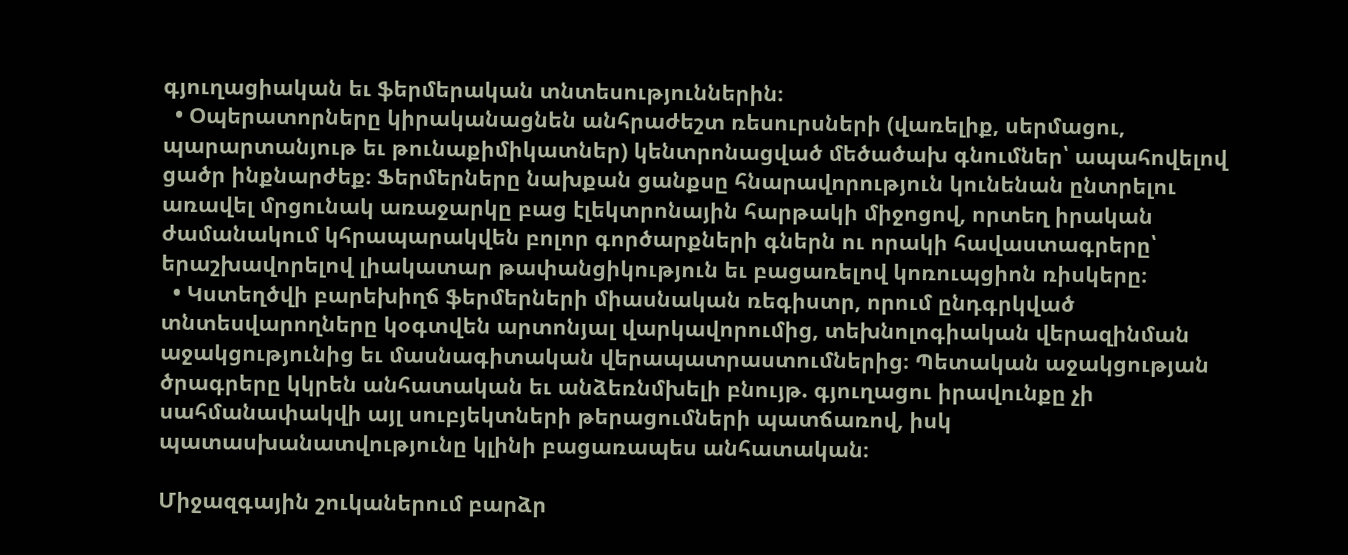գյուղացիական եւ ֆերմերական տնտեսություններին։
  • Օպերատորները կիրականացնեն անհրաժեշտ ռեսուրսների (վառելիք, սերմացու, պարարտանյութ եւ թունաքիմիկատներ) կենտրոնացված մեծածախ գնումներ՝ ապահովելով ցածր ինքնարժեք։ Ֆերմերները նախքան ցանքսը հնարավորություն կունենան ընտրելու առավել մրցունակ առաջարկը բաց էլեկտրոնային հարթակի միջոցով, որտեղ իրական ժամանակում կհրապարակվեն բոլոր գործարքների գներն ու որակի հավաստագրերը՝ երաշխավորելով լիակատար թափանցիկություն եւ բացառելով կոռուպցիոն ռիսկերը։
  • Կստեղծվի բարեխիղճ ֆերմերների միասնական ռեգիստր, որում ընդգրկված տնտեսվարողները կօգտվեն արտոնյալ վարկավորումից, տեխնոլոգիական վերազինման աջակցությունից եւ մասնագիտական վերապատրաստումներից։ Պետական աջակցության ծրագրերը կկրեն անհատական եւ անձեռնմխելի բնույթ. գյուղացու իրավունքը չի սահմանափակվի այլ սուբյեկտների թերացումների պատճառով, իսկ պատասխանատվությունը կլինի բացառապես անհատական։

Միջազգային շուկաներում բարձր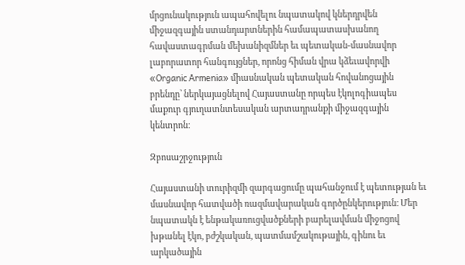մրցունակություն ապահովելու նպատակով կներդրվեն միջազգային ստանդարտներին համապատասխանող հավաստագրման մեխանիզմներ եւ պետական-մասնավոր լաբորատոր հանգույցներ, որոնց հիման վրա կձեւավորվի «Organic Armenia» միասնական պետական հովանոցային բրենդը՝ ներկայացնելով Հայաստանը որպես էկոլոգիապես մաքուր գյուղատնտեսական արտադրանքի միջազգային կենտրոն։

Զբոսաշրջություն

Հայաստանի տուրիզմի զարգացումը պահանջում է պետության եւ մասնավոր հատվածի ռազմավարական գործընկերություն։ Մեր նպատակն է ենթակառուցվածքների բարելավման միջոցով խթանել էկո, բժշկական, պատմամշակութային, գինու եւ արկածային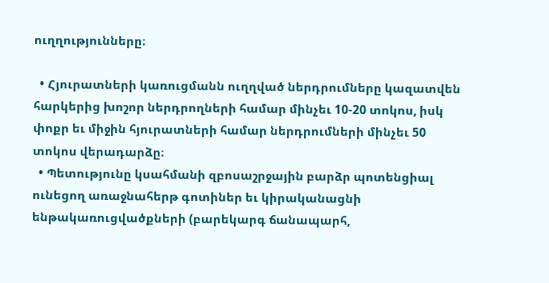ուղղությունները։

  • Հյուրատների կառուցմանն ուղղված ներդրումները կազատվեն հարկերից խոշոր ներդրողների համար մինչեւ 10-20 տոկոս, իսկ փոքր եւ միջին հյուրատների համար ներդրումների մինչեւ 50 տոկոս վերադարձը։
  • Պետությունը կսահմանի զբոսաշրջային բարձր պոտենցիալ ունեցող առաջնահերթ գոտիներ եւ կիրականացնի ենթակառուցվածքների (բարեկարգ ճանապարհ,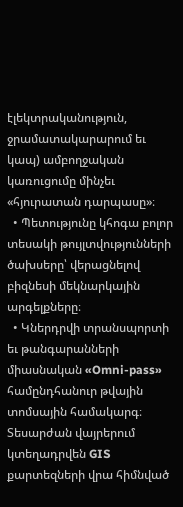էլեկտրականություն, ջրամատակարարում եւ կապ) ամբողջական կառուցումը մինչեւ «հյուրատան դարպասը»։
  • Պետությունը կհոգա բոլոր տեսակի թույլտվությունների ծախսերը՝ վերացնելով բիզնեսի մեկնարկային արգելքները։
  • Կներդրվի տրանսպորտի եւ թանգարանների միասնական «Omni-pass» համընդհանուր թվային տոմսային համակարգ։ Տեսարժան վայրերում կտեղադրվեն GIS քարտեզների վրա հիմնված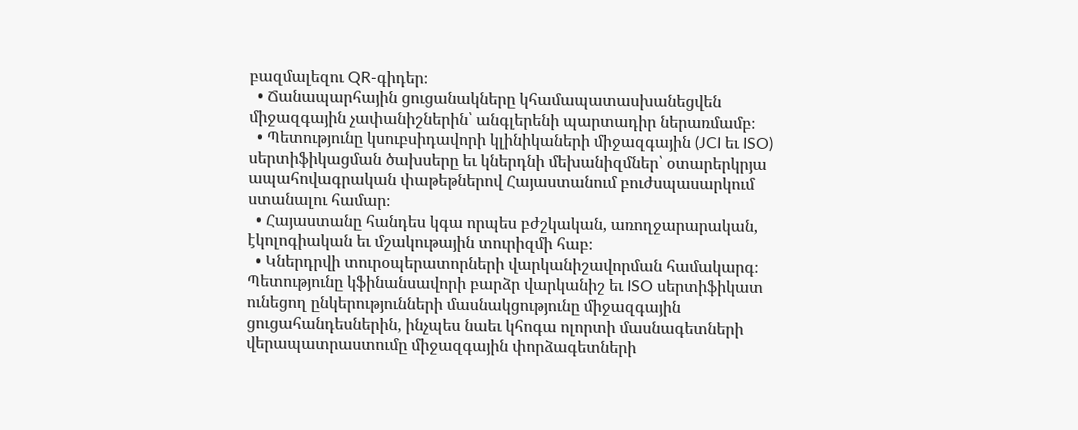բազմալեզու QR-գիդեր։
  • Ճանապարհային ցուցանակները կհամապատասխանեցվեն միջազգային չափանիշներին՝ անգլերենի պարտադիր ներառմամբ։
  • Պետությունը կսուբսիդավորի կլինիկաների միջազգային (JCI եւ ISO) սերտիֆիկացման ծախսերը եւ կներդնի մեխանիզմներ՝ օտարերկրյա ապահովագրական փաթեթներով Հայաստանում բուժսպասարկում ստանալու համար։
  • Հայաստանը հանդես կգա որպես բժշկական, առողջարարական, էկոլոգիական եւ մշակութային տուրիզմի հաբ։
  • Կներդրվի տուրօպերատորների վարկանիշավորման համակարգ։ Պետությունը կֆինանսավորի բարձր վարկանիշ եւ ISO սերտիֆիկատ ունեցող ընկերությունների մասնակցությունը միջազգային ցուցահանդեսներին, ինչպես նաեւ կհոգա ոլորտի մասնագետների վերապատրաստումը միջազգային փորձագետների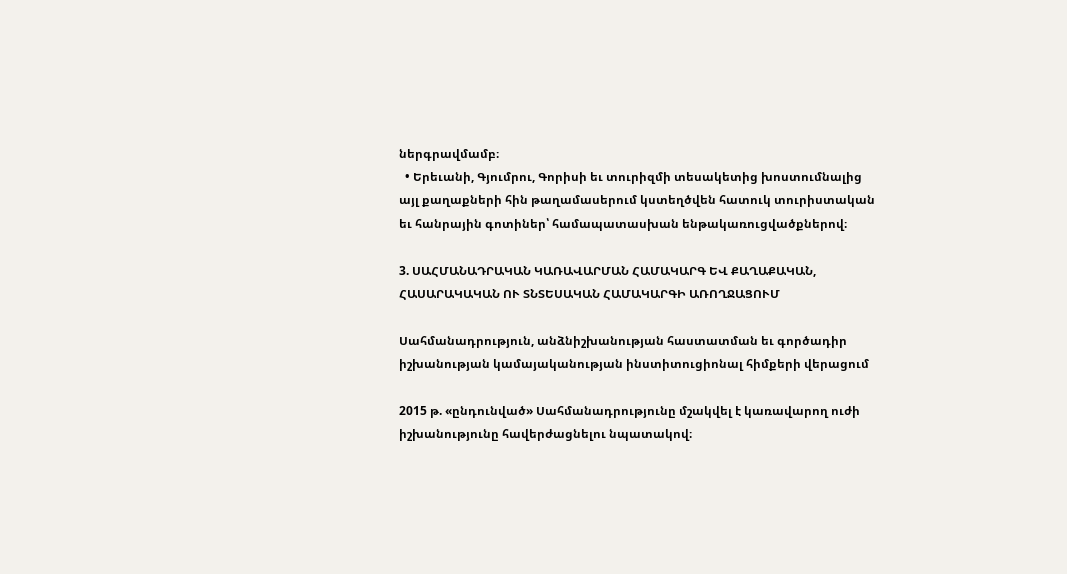ներգրավմամբ։
  • Երեւանի, Գյումրու, Գորիսի եւ տուրիզմի տեսակետից խոստումնալից այլ քաղաքների հին թաղամասերում կստեղծվեն հատուկ տուրիստական եւ հանրային գոտիներ՝ համապատասխան ենթակառուցվածքներով։

3. ՍԱՀՄԱՆԱԴՐԱԿԱՆ ԿԱՌԱՎԱՐՄԱՆ ՀԱՄԱԿԱՐԳ ԵՎ ՔԱՂԱՔԱԿԱՆ, ՀԱՍԱՐԱԿԱԿԱՆ ՈՒ ՏՆՏԵՍԱԿԱՆ ՀԱՄԱԿԱՐԳԻ ԱՌՈՂՋԱՑՈՒՄ

Սահմանադրություն, անձնիշխանության հաստատման եւ գործադիր իշխանության կամայականության ինստիտուցիոնալ հիմքերի վերացում

2015 թ. «ընդունված» Սահմանադրությունը մշակվել է կառավարող ուժի իշխանությունը հավերժացնելու նպատակով։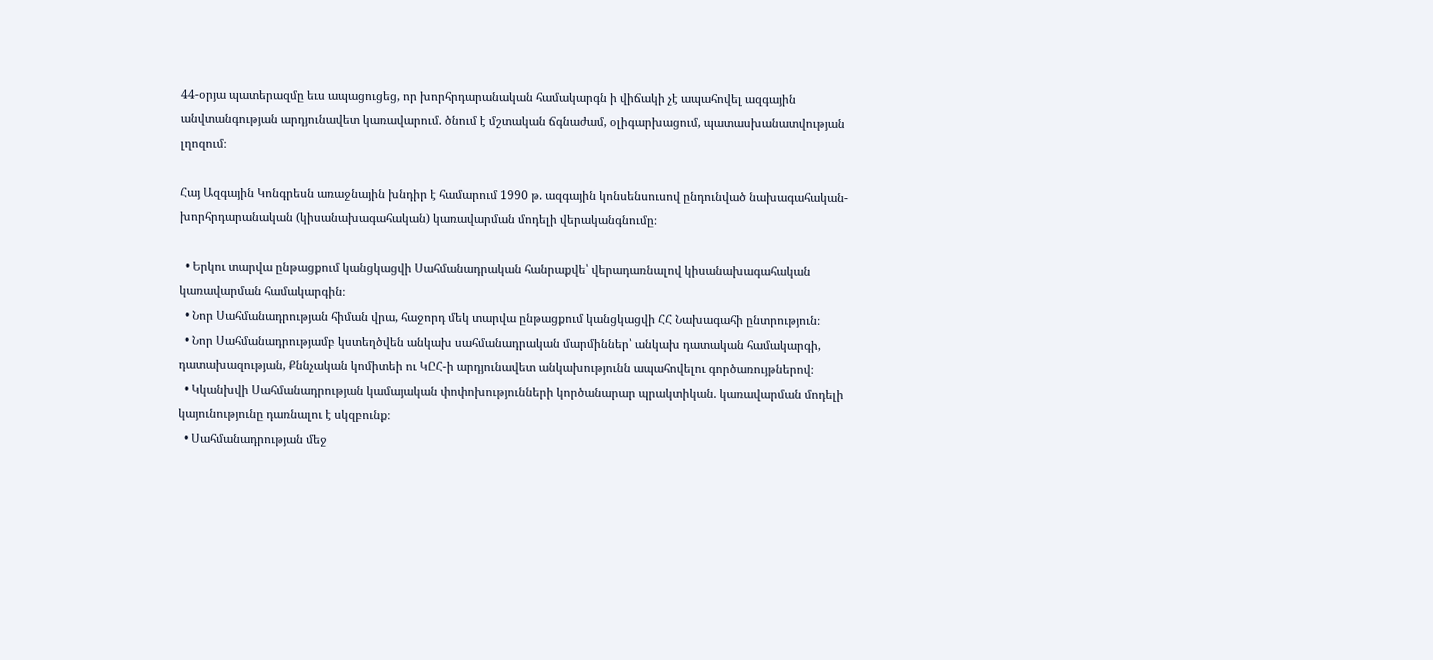44-օրյա պատերազմը եւս ապացուցեց, որ խորհրդարանական համակարգն ի վիճակի չէ ապահովել ազգային անվտանգության արդյունավետ կառավարում. ծնում է մշտական ճգնաժամ, օլիգարխացում, պատասխանատվության լղոզում։

Հայ Ազգային Կոնգրեսն առաջնային խնդիր է համարում 1990 թ. ազգային կոնսենսուսով ընդունված նախագահական-խորհրդարանական (կիսանախագահական) կառավարման մոդելի վերականգնումը։

  • Երկու տարվա ընթացքում կանցկացվի Սահմանադրական հանրաքվե՝ վերադառնալով կիսանախագահական կառավարման համակարգին։
  • Նոր Սահմանադրության հիման վրա, հաջորդ մեկ տարվա ընթացքում կանցկացվի ՀՀ Նախագահի ընտրություն։
  • Նոր Սահմանադրությամբ կստեղծվեն անկախ սահմանադրական մարմիններ՝ անկախ դատական համակարգի, դատախազության, Քննչական կոմիտեի ու ԿԸՀ-ի արդյունավետ անկախությունն ապահովելու գործառույթներով։
  • Կկանխվի Սահմանադրության կամայական փոփոխությունների կործանարար պրակտիկան. կառավարման մոդելի կայունությունը դառնալու է սկզբունք։
  • Սահմանադրության մեջ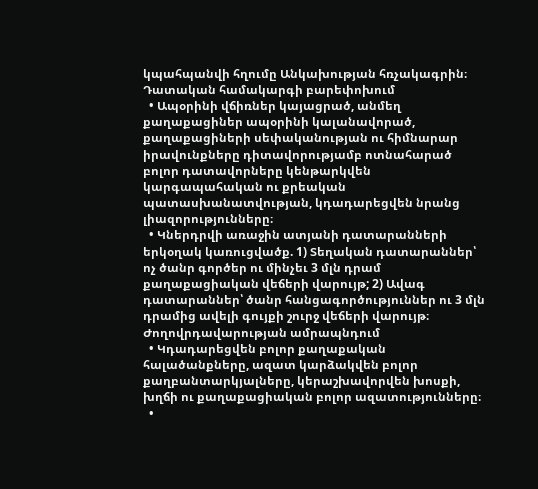կպահպանվի հղումը Անկախության հռչակագրին։
Դատական համակարգի բարեփոխում
  • Ապօրինի վճիռներ կայացրած, անմեղ քաղաքացիներ ապօրինի կալանավորած, քաղաքացիների սեփականության ու հիմնարար իրավունքները դիտավորությամբ ոտնահարած բոլոր դատավորները կենթարկվեն կարգապահական ու քրեական պատասխանատվության, կդադարեցվեն նրանց լիազորությունները։
  • Կներդրվի առաջին ատյանի դատարանների երկօղակ կառուցվածք. 1) Տեղական դատարաններ՝ ոչ ծանր գործեր ու մինչեւ 3 մլն դրամ քաղաքացիական վեճերի վարույթ; 2) Ավագ դատարաններ՝ ծանր հանցագործություններ ու 3 մլն դրամից ավելի գույքի շուրջ վեճերի վարույթ։
Ժողովրդավարության ամրապնդում
  • Կդադարեցվեն բոլոր քաղաքական հալածանքները, ազատ կարձակվեն բոլոր քաղբանտարկյալները, կերաշխավորվեն խոսքի, խղճի ու քաղաքացիական բոլոր ազատությունները։
  •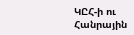ԿԸՀ-ի ու Հանրային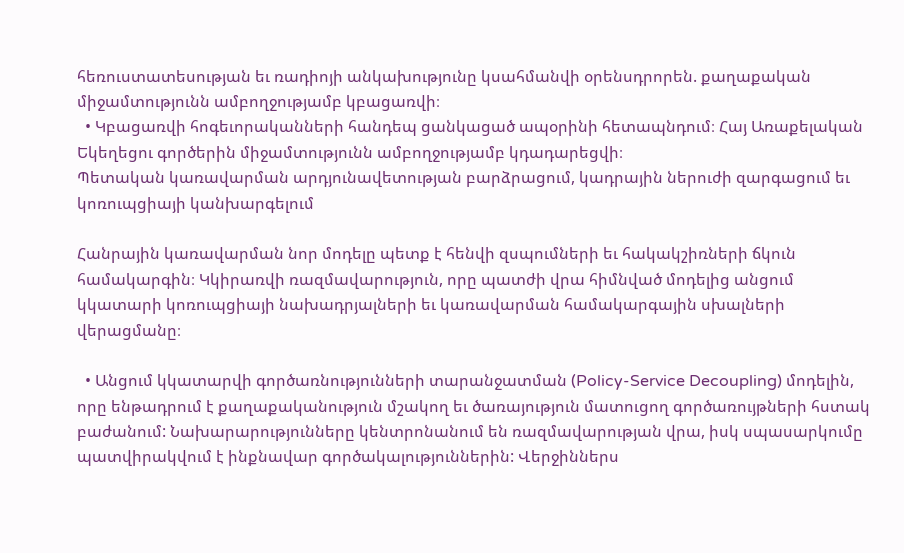հեռուստատեսության եւ ռադիոյի անկախությունը կսահմանվի օրենսդրորեն. քաղաքական միջամտությունն ամբողջությամբ կբացառվի։
  • Կբացառվի հոգեւորականների հանդեպ ցանկացած ապօրինի հետապնդում։ Հայ Առաքելական Եկեղեցու գործերին միջամտությունն ամբողջությամբ կդադարեցվի։
Պետական կառավարման արդյունավետության բարձրացում, կադրային ներուժի զարգացում եւ կոռուպցիայի կանխարգելում

Հանրային կառավարման նոր մոդելը պետք է հենվի զսպումների եւ հակակշիռների ճկուն համակարգին։ Կկիրառվի ռազմավարություն, որը պատժի վրա հիմնված մոդելից անցում կկատարի կոռուպցիայի նախադրյալների եւ կառավարման համակարգային սխալների վերացմանը։

  • Անցում կկատարվի գործառնությունների տարանջատման (Policy-Service Decoupling) մոդելին, որը ենթադրում է քաղաքականություն մշակող եւ ծառայություն մատուցող գործառույթների հստակ բաժանում: Նախարարությունները կենտրոնանում են ռազմավարության վրա, իսկ սպասարկումը պատվիրակվում է ինքնավար գործակալություններին: Վերջիններս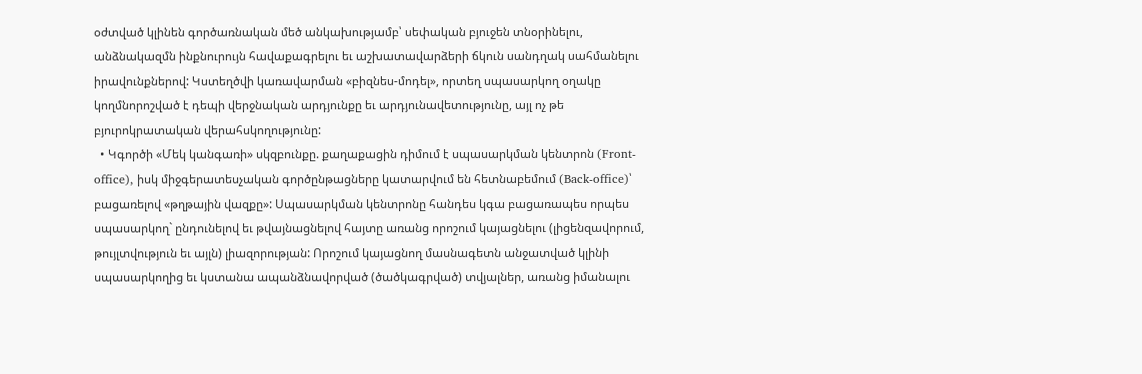օժտված կլինեն գործառնական մեծ անկախությամբ՝ սեփական բյուջեն տնօրինելու, անձնակազմն ինքնուրույն հավաքագրելու եւ աշխատավարձերի ճկուն սանդղակ սահմանելու իրավունքներով: Կստեղծվի կառավարման «բիզնես-մոդել», որտեղ սպասարկող օղակը կողմնորոշված է դեպի վերջնական արդյունքը եւ արդյունավետությունը, այլ ոչ թե բյուրոկրատական վերահսկողությունը:
  • Կգործի «Մեկ կանգառի» սկզբունքը. քաղաքացին դիմում է սպասարկման կենտրոն (Front-office), իսկ միջգերատեսչական գործընթացները կատարվում են հետնաբեմում (Back-office)՝ բացառելով «թղթային վազքը»: Սպասարկման կենտրոնը հանդես կգա բացառապես որպես սպասարկող` ընդունելով եւ թվայնացնելով հայտը առանց որոշում կայացնելու (լիցենզավորում, թույլտվություն եւ այլն) լիազորության: Որոշում կայացնող մասնագետն անջատված կլինի սպասարկողից եւ կստանա ապանձնավորված (ծածկագրված) տվյալներ, առանց իմանալու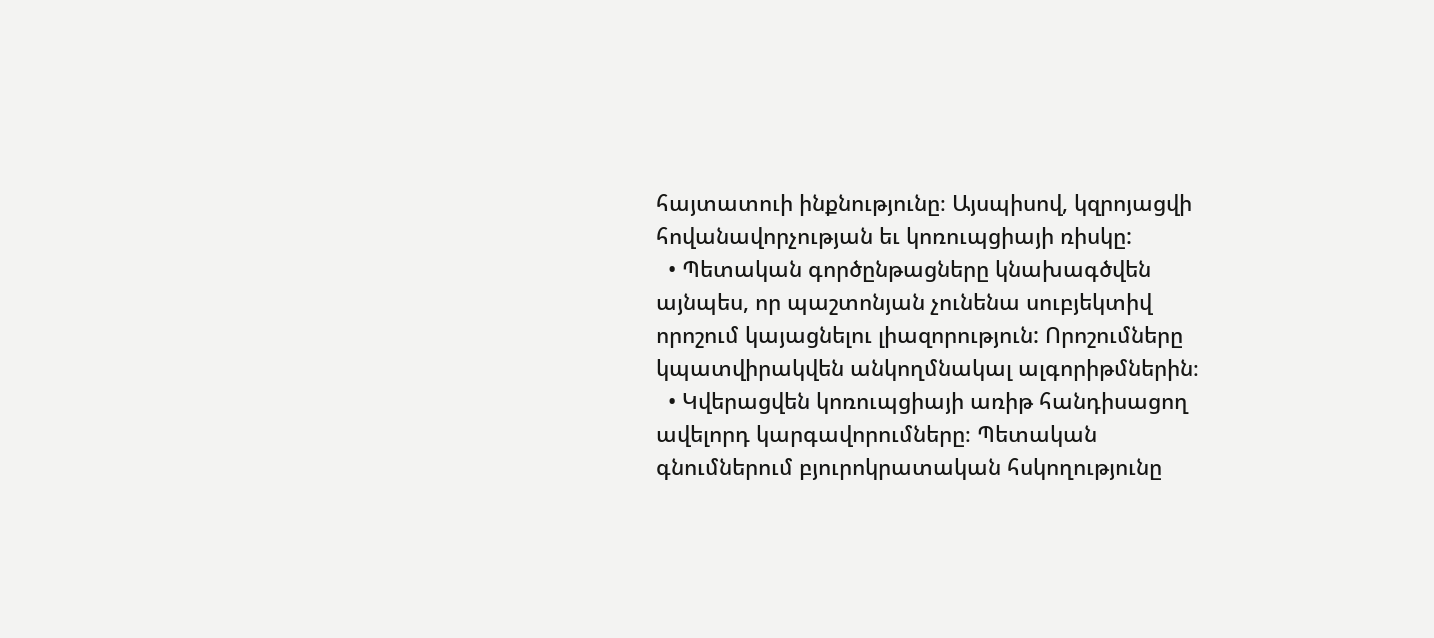հայտատուի ինքնությունը։ Այսպիսով, կզրոյացվի հովանավորչության եւ կոռուպցիայի ռիսկը:
  • Պետական գործընթացները կնախագծվեն այնպես, որ պաշտոնյան չունենա սուբյեկտիվ որոշում կայացնելու լիազորություն: Որոշումները կպատվիրակվեն անկողմնակալ ալգորիթմներին։
  • Կվերացվեն կոռուպցիայի առիթ հանդիսացող ավելորդ կարգավորումները։ Պետական գնումներում բյուրոկրատական հսկողությունը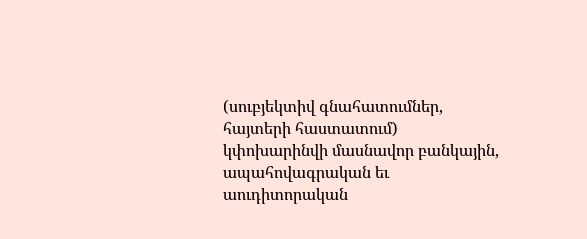(սուբյեկտիվ գնահատումներ, հայտերի հաստատում) կփոխարինվի մասնավոր բանկային, ապահովագրական եւ աուդիտորական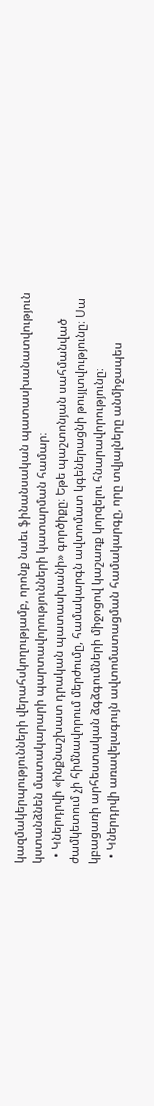կազմակերպությունների վերահսկողությամբ, որոնք նաեւ ֆինանսական պատասխանատվություն կստանձնեն մատակարարի պարտավորությունների կատարման համար։
  • Կներդրվի «ինքնաշխատ դրական պատասխանի» գործիքը։ Եթե պաշտոնյան սահմանված ժամկետում չի հիմնավորում մերժումը, համակարգն ավտոմատ կգեներացնի թույլտվությունը։ Սա կբացառի արհեստական ձգձգումների միջոցով կաշառք կորզելու հնարավորությունը։
  • Կներդրվի առավելագույն ավտոմատացման համակարգը, որը տվյալները անմիջապես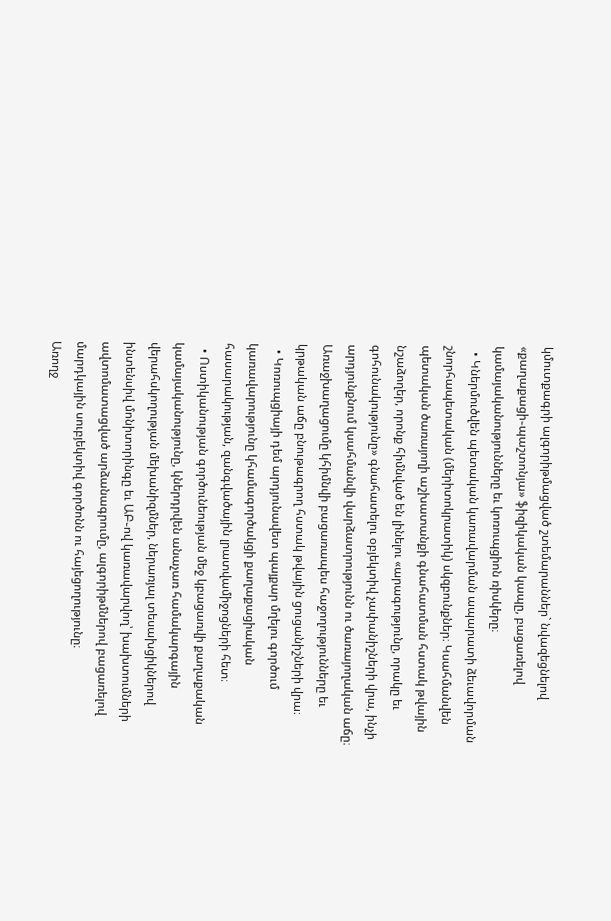կմուտքագրի ալգորիթմացված շտեմարաններ` նվազեցնելով «քաղաքացի֊պաշտոնյա» ֆիզիկական կապը, բացառելով կամայականությունները եւ կոռուպցիոն ռիսկերը։
  • Կներմուծվեն պետական կառավարման ապարատի ձեւավորման շնորհապետական (մերիտոկրատիկ) սկզբունքներ։ Կսահմանվեն պետական ծառայողի աշխատանքի գնահատման հստակ թվային նշաձողեր, որոնք հիմնված են լինելու «արագությունը, որակը եւ գոհունակությունը» գնահատելու օբյեկտիվ չափանիշների վրա, ինչի արդյունքնում կսահմանվի վարձատրությունն ու ծառայողական աճը։ Առաջխաղացումը կհիմնվի բացառապես հաջողությունները եւ կրթական աճը բնութագրող հստակ թվային ցուցանիշների վրա։
  • Կոռուպցիայի դեմ արդյունավետ պայքար մղելու գործում կառավարությունը կհամագործակցի քաղաքացիական հասարակության, զանգվածային լրատվամիջոցների հետ։
  • Ոստիկանության գործունեության մեջ կբացառվի քաղաքական կամայականությունը, կներդրվեն անաչառ համակարգային վերահսկողության մեխանիզմներ, ներառյալ տեսախցիկներով ինտենսիվ մոնիտորինգը եւ ԱԲ֊ով կառավարվող՝ խախտումների ավտոմատացված արձանագրումը, ալգորիթմներով բացառելով մարդկային սուբյեկտիվ գործոնն ու հայեցողությունը։
Առողջ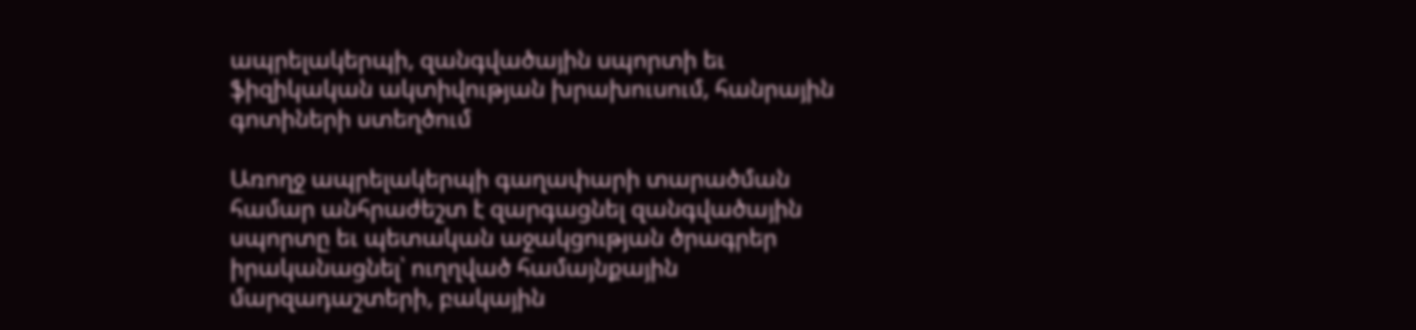ապրելակերպի, զանգվածային սպորտի եւ ֆիզիկական ակտիվության խրախուսում, հանրային գոտիների ստեղծում

Առողջ ապրելակերպի գաղափարի տարածման համար անհրաժեշտ է զարգացնել զանգվածային սպորտը եւ պետական աջակցության ծրագրեր իրականացնել՝ ուղղված համայնքային մարզադաշտերի, բակային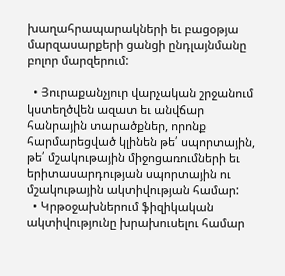խաղահրապարակների եւ բացօթյա մարզասարքերի ցանցի ընդլայնմանը բոլոր մարզերում:

  • Յուրաքանչյուր վարչական շրջանում կստեղծվեն ազատ եւ անվճար հանրային տարածքներ, որոնք հարմարեցված կլինեն թե՛ սպորտային, թե՛ մշակութային միջոցառումների եւ երիտասարդության սպորտային ու մշակութային ակտիվության համար:
  • Կրթօջախներում ֆիզիկական ակտիվությունը խրախուսելու համար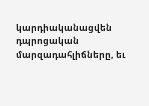կարդիականացվեն դպրոցական մարզադահլիճները, եւ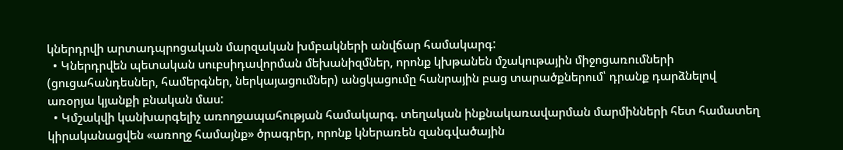կներդրվի արտադպրոցական մարզական խմբակների անվճար համակարգ:
  • Կներդրվեն պետական սուբսիդավորման մեխանիզմներ, որոնք կխթանեն մշակութային միջոցառումների (ցուցահանդեսներ, համերգներ, ներկայացումներ) անցկացումը հանրային բաց տարածքներում՝ դրանք դարձնելով առօրյա կյանքի բնական մաս:
  • Կմշակվի կանխարգելիչ առողջապահության համակարգ. տեղական ինքնակառավարման մարմինների հետ համատեղ կիրականացվեն «առողջ համայնք» ծրագրեր, որոնք կներառեն զանգվածային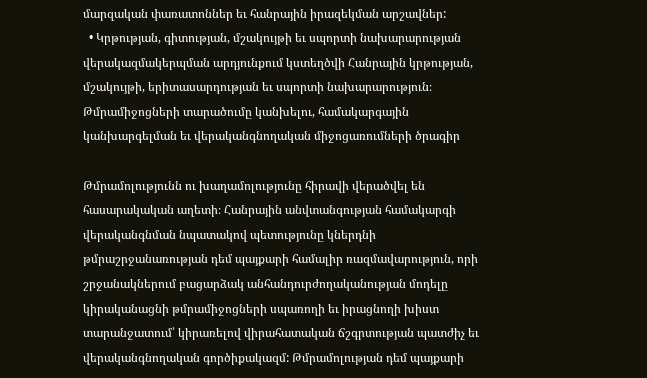մարզական փառատոններ եւ հանրային իրազեկման արշավներ:
  • Կրթության, գիտության, մշակույթի եւ սպորտի նախարարության վերակազմակերպման արդյունքում կստեղծվի Հանրային կրթության, մշակույթի, երիտասարդության եւ սպորտի նախարարություն։
Թմրամիջոցների տարածումը կանխելու, համակարգային կանխարգելման եւ վերականգնողական միջոցառումների ծրագիր

Թմրամոլությունն ու խաղամոլությունը հիրավի վերածվել են հասարակական աղետի։ Հանրային անվտանգության համակարգի վերականգնման նպատակով պետությունը կներդնի թմրաշրջանառության դեմ պայքարի համալիր ռազմավարություն, որի շրջանակներում բացարձակ անհանդուրժողականության մոդելը կիրականացնի թմրամիջոցների սպառողի եւ իրացնողի խիստ տարանջատում՝ կիրառելով վիրահատական ճշգրտության պատժիչ եւ վերականգնողական գործիքակազմ: Թմրամոլության դեմ պայքարի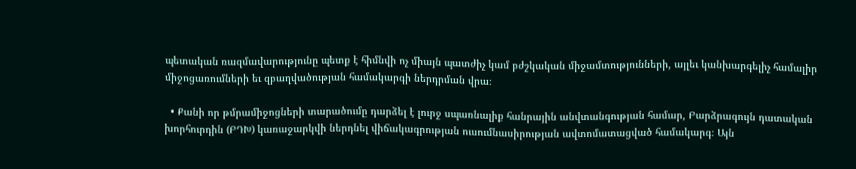պետական ռազմավարությունը պետք է հիմնվի ոչ միայն պատժիչ կամ բժշկական միջամտությունների, այլեւ կանխարգելիչ համալիր միջոցառումների եւ զբաղվածության համակարգի ներդրման վրա։

  • Քանի որ թմրամիջոցների տարածումը դարձել է լուրջ սպառնալիք հանրային անվտանգության համար, Բարձրագույն դատական խորհուրդին (ԲԴԽ) կառաջարկվի ներդնել վիճակագրության ուսումնասիրության ավտոմատացված համակարգ։ Այն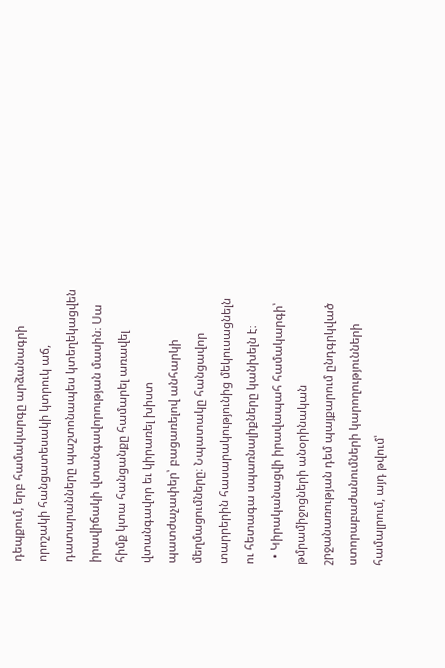դեպքում, երբ համակարգը արձանագրի որոշակի հանցատեսակի կտրուկ աճ, դատարանները պաշտոնապես կտեղեկացվեն իրավիճակի վտանգավորության մասին։ Սա հիմք կտա հանցանքը համարել առավել վտանգավոր եւ կիրառել խիստ պատժաչափեր՝ բացառելով անհարկի մեղմացումները։ Նպատակը հանցավոր տարրերին հասարակությունից մեկուսացնելն ու հետագա սպառնալիքները կանխելն է։
  • Կիրականացվի իրավապահ համակարգի՝ թմրամիջոցների անօրինական շրջանառության դեմ պայքարում ընդգրկված ստորաբաժանումների կարողությունների համալրում, այդ թվում՝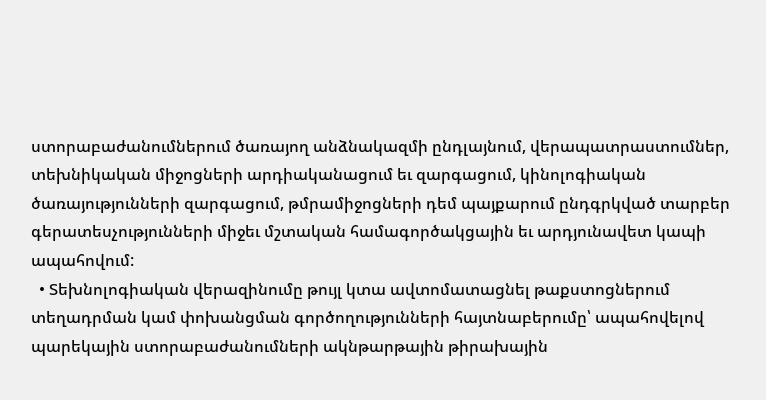ստորաբաժանումներում ծառայող անձնակազմի ընդլայնում, վերապատրաստումներ, տեխնիկական միջոցների արդիականացում եւ զարգացում, կինոլոգիական ծառայությունների զարգացում, թմրամիջոցների դեմ պայքարում ընդգրկված տարբեր գերատեսչությունների միջեւ մշտական համագործակցային եւ արդյունավետ կապի ապահովում:
  • Տեխնոլոգիական վերազինումը թույլ կտա ավտոմատացնել թաքստոցներում տեղադրման կամ փոխանցման գործողությունների հայտնաբերումը՝ ապահովելով պարեկային ստորաբաժանումների ակնթարթային թիրախային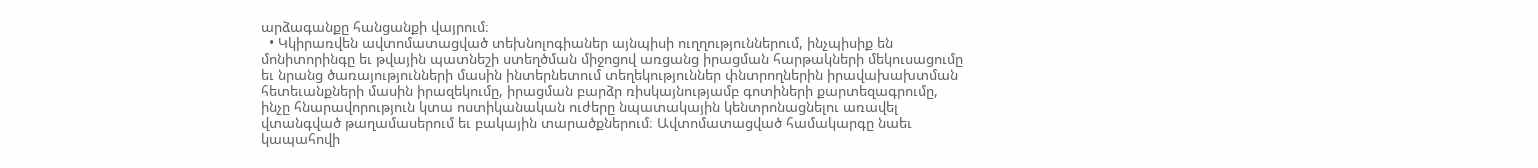արձագանքը հանցանքի վայրում։
  • Կկիրառվեն ավտոմատացված տեխնոլոգիաներ այնպիսի ուղղություններում, ինչպիսիք են մոնիտորինգը եւ թվային պատնեշի ստեղծման միջոցով առցանց իրացման հարթակների մեկուսացումը եւ նրանց ծառայությունների մասին ինտերնետում տեղեկություններ փնտրողներին իրավախախտման հետեւանքների մասին իրազեկումը, իրացման բարձր ռիսկայնությամբ գոտիների քարտեզագրումը, ինչը հնարավորություն կտա ոստիկանական ուժերը նպատակային կենտրոնացնելու առավել վտանգված թաղամասերում եւ բակային տարածքներում։ Ավտոմատացված համակարգը նաեւ կապահովի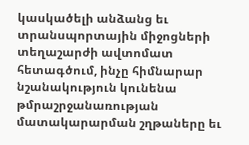կասկածելի անձանց եւ տրանսպորտային միջոցների տեղաշարժի ավտոմատ հետագծում, ինչը հիմնարար նշանակություն կունենա թմրաշրջանառության մատակարարման շղթաները եւ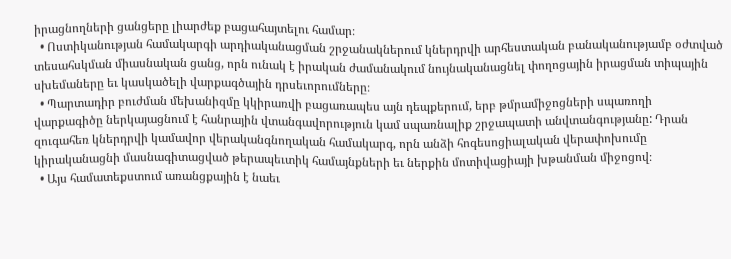իրացնողների ցանցերը լիարժեք բացահայտելու համար։
  • Ոստիկանության համակարգի արդիականացման շրջանակներում կներդրվի արհեստական բանականությամբ օժտված տեսահսկման միասնական ցանց, որն ունակ է իրական ժամանակում նույնականացնել փողոցային իրացման տիպային սխեմաները եւ կասկածելի վարքագծային դրսեւորումները։
  • Պարտադիր բուժման մեխանիզմը կկիրառվի բացառապես այն դեպքերում, երբ թմրամիջոցների սպառողի վարքագիծը ներկայացնում է հանրային վտանգավորություն կամ սպառնալիք շրջապատի անվտանգությանը: Դրան զուգահեռ կներդրվի կամավոր վերականգնողական համակարգ, որն անձի հոգեսոցիալական վերափոխումը կիրականացնի մասնագիտացված թերապեւտիկ համայնքների եւ ներքին մոտիվացիայի խթանման միջոցով։
  • Այս համատեքստում առանցքային է նաեւ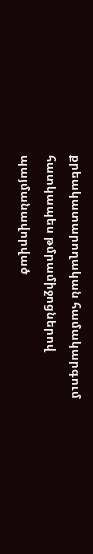քրեակատարողական համակարգում հատկապես թմրամիջոցներով պայմանավորված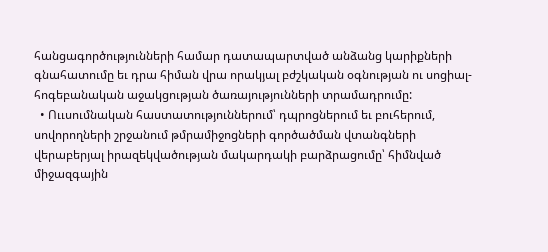հանցագործությունների համար դատապարտված անձանց կարիքների գնահատումը եւ դրա հիման վրա որակյալ բժշկական օգնության ու սոցիալ-հոգեբանական աջակցության ծառայությունների տրամադրումը:
  • Ոււսումնական հաստատություններում՝ դպրոցներում եւ բուհերում, սովորողների շրջանում թմրամիջոցների գործածման վտանգների վերաբերյալ իրազեկվածության մակարդակի բարձրացումը՝ հիմնված միջազգային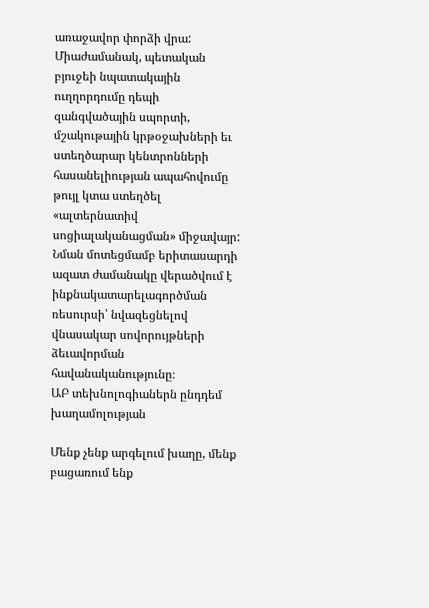առաջավոր փորձի վրա: Միաժամանակ, պետական բյուջեի նպատակային ուղղորդումը դեպի զանգվածային սպորտի, մշակութային կրթօջախների եւ ստեղծարար կենտրոնների հասանելիության ապահովումը թույլ կտա ստեղծել «ալտերնատիվ սոցիալականացման» միջավայր: Նման մոտեցմամբ երիտասարդի ազատ ժամանակը վերածվում է ինքնակատարելագործման ռեսուրսի՝ նվազեցնելով վնասակար սովորույթների ձեւավորման հավանականությունը։
ԱԲ տեխնոլոգիաներն ընդդեմ խաղամոլության

Մենք չենք արգելում խաղը, մենք բացառում ենք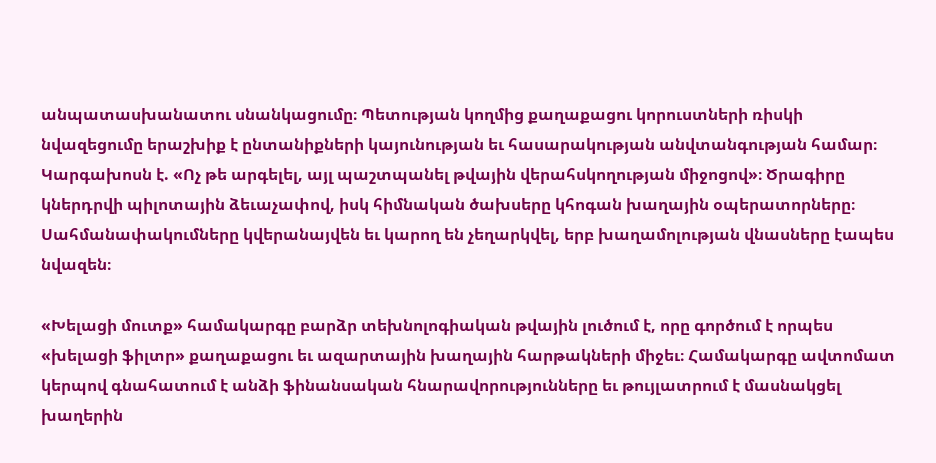անպատասխանատու սնանկացումը։ Պետության կողմից քաղաքացու կորուստների ռիսկի նվազեցումը երաշխիք է ընտանիքների կայունության եւ հասարակության անվտանգության համար։ Կարգախոսն է. «Ոչ թե արգելել, այլ պաշտպանել թվային վերահսկողության միջոցով»։ Ծրագիրը կներդրվի պիլոտային ձեւաչափով, իսկ հիմնական ծախսերը կհոգան խաղային օպերատորները։ Սահմանափակումները կվերանայվեն եւ կարող են չեղարկվել, երբ խաղամոլության վնասները էապես նվազեն։

«Խելացի մուտք» համակարգը բարձր տեխնոլոգիական թվային լուծում է, որը գործում է որպես «խելացի ֆիլտր» քաղաքացու եւ ազարտային խաղային հարթակների միջեւ։ Համակարգը ավտոմատ կերպով գնահատում է անձի ֆինանսական հնարավորությունները եւ թույլատրում է մասնակցել խաղերին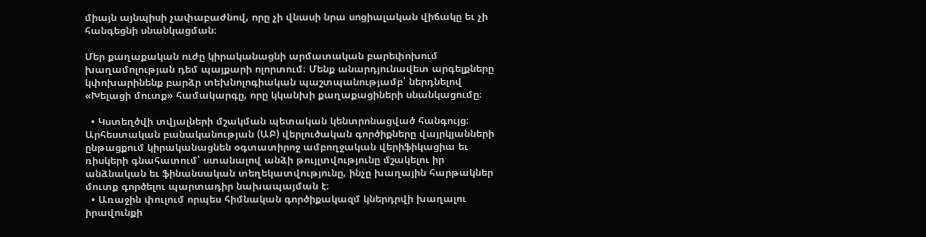միայն այնպիսի չափաբաժնով, որը չի վնասի նրա սոցիալական վիճակը եւ չի հանգեցնի սնանկացման։

Մեր քաղաքական ուժը կիրականացնի արմատական բարեփոխում խաղամոլության դեմ պայքարի ոլորտում։ Մենք անարդյունավետ արգելքները կփոխարինենք բարձր տեխնոլոգիական պաշտպանությամբ՝ ներդնելով «Խելացի մուտք» համակարգը, որը կկանխի քաղաքացիների սնանկացումը։

  • Կստեղծվի տվյալների մշակման պետական կենտրոնացված հանգույց։ Արհեստական բանականության (ԱԲ) վերլուծական գործիքները վայրկյանների ընթացքում կիրականացնեն օգտատիրոջ ամբողջական վերիֆիկացիա եւ ռիսկերի գնահատում՝ ստանալով անձի թույլտվությունը մշակելու իր անձնական եւ ֆինանսական տեղեկատվությունը, ինչը խաղային հարթակներ մուտք գործելու պարտադիր նախապայման է։
  • Առաջին փուլում որպես հիմնական գործիքակազմ կներդրվի խաղալու իրավունքի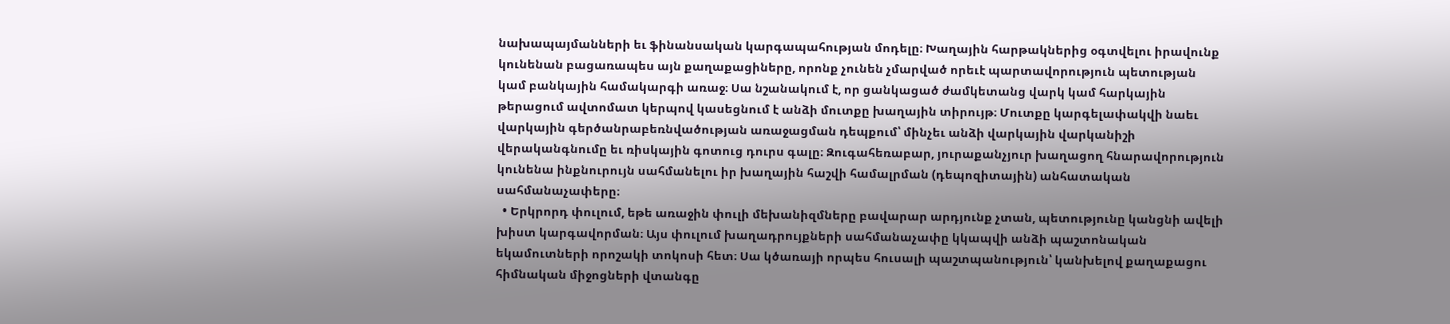նախապայմանների եւ ֆինանսական կարգապահության մոդելը։ Խաղային հարթակներից օգտվելու իրավունք կունենան բացառապես այն քաղաքացիները, որոնք չունեն չմարված որեւէ պարտավորություն պետության կամ բանկային համակարգի առաջ։ Սա նշանակում է, որ ցանկացած ժամկետանց վարկ կամ հարկային թերացում ավտոմատ կերպով կասեցնում է անձի մուտքը խաղային տիրույթ։ Մուտքը կարգելափակվի նաեւ վարկային գերծանրաբեռնվածության առաջացման դեպքում՝ մինչեւ անձի վարկային վարկանիշի վերականգնումը եւ ռիսկային գոտուց դուրս գալը։ Զուգահեռաբար, յուրաքանչյուր խաղացող հնարավորություն կունենա ինքնուրույն սահմանելու իր խաղային հաշվի համալրման (դեպոզիտային) անհատական սահմանաչափերը։
  • Երկրորդ փուլում, եթե առաջին փուլի մեխանիզմները բավարար արդյունք չտան, պետությունը կանցնի ավելի խիստ կարգավորման։ Այս փուլում խաղադրույքների սահմանաչափը կկապվի անձի պաշտոնական եկամուտների որոշակի տոկոսի հետ։ Սա կծառայի որպես հուսալի պաշտպանություն՝ կանխելով քաղաքացու հիմնական միջոցների վտանգը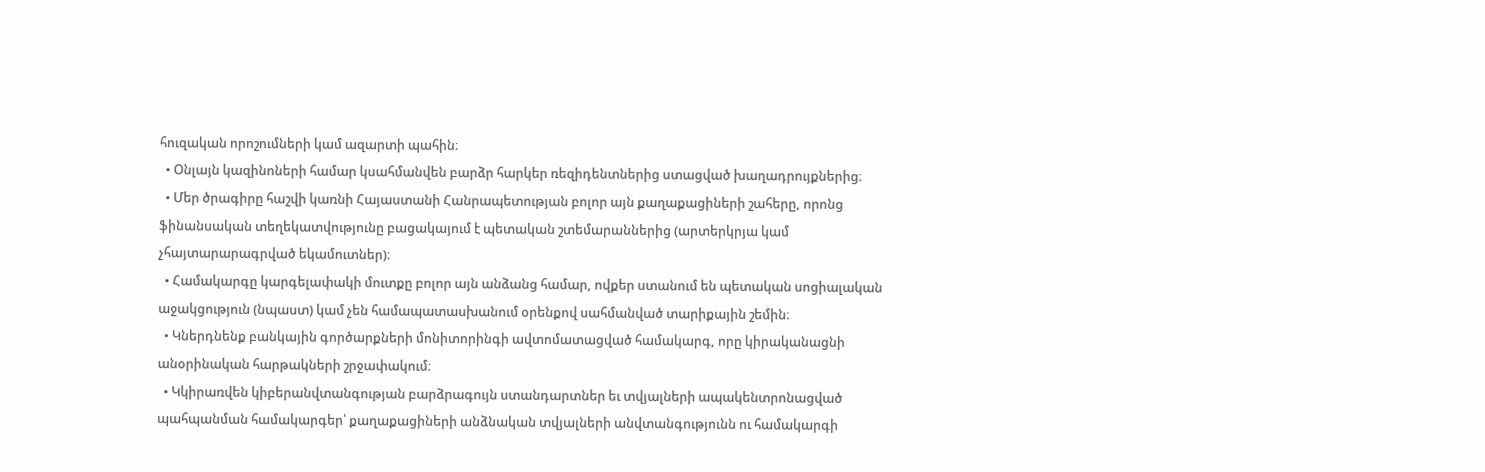հուզական որոշումների կամ ազարտի պահին։
  • Օնլայն կազինոների համար կսահմանվեն բարձր հարկեր ռեզիդենտներից ստացված խաղադրույքներից։
  • Մեր ծրագիրը հաշվի կառնի Հայաստանի Հանրապետության բոլոր այն քաղաքացիների շահերը, որոնց ֆինանսական տեղեկատվությունը բացակայում է պետական շտեմարաններից (արտերկրյա կամ չհայտարարագրված եկամուտներ)։
  • Համակարգը կարգելափակի մուտքը բոլոր այն անձանց համար, ովքեր ստանում են պետական սոցիալական աջակցություն (նպաստ) կամ չեն համապատասխանում օրենքով սահմանված տարիքային շեմին։
  • Կներդնենք բանկային գործարքների մոնիտորինգի ավտոմատացված համակարգ, որը կիրականացնի անօրինական հարթակների շրջափակում։
  • Կկիրառվեն կիբերանվտանգության բարձրագույն ստանդարտներ եւ տվյալների ապակենտրոնացված պահպանման համակարգեր՝ քաղաքացիների անձնական տվյալների անվտանգությունն ու համակարգի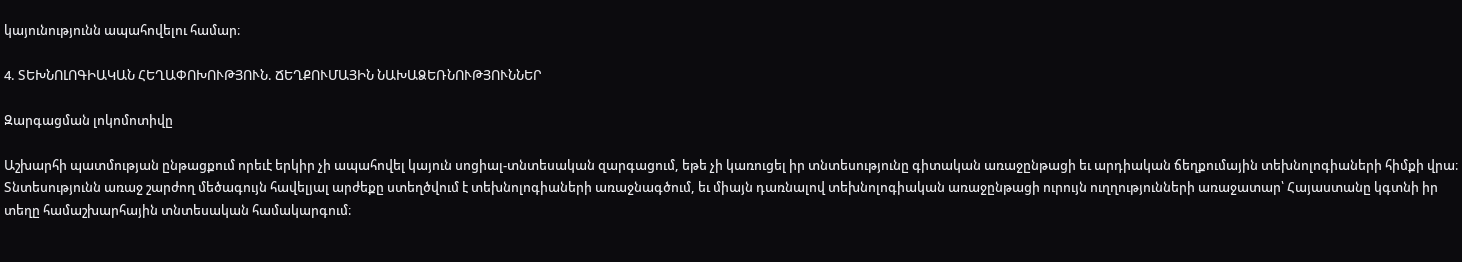կայունությունն ապահովելու համար։

4. ՏԵԽՆՈԼՈԳԻԱԿԱՆ ՀԵՂԱՓՈԽՈՒԹՅՈՒՆ. ՃԵՂՔՈՒՄԱՅԻՆ ՆԱԽԱՁԵՌՆՈՒԹՅՈՒՆՆԵՐ

Զարգացման լոկոմոտիվը

Աշխարհի պատմության ընթացքում որեւէ երկիր չի ապահովել կայուն սոցիալ-տնտեսական զարգացում, եթե չի կառուցել իր տնտեսությունը գիտական առաջընթացի եւ արդիական ճեղքումային տեխնոլոգիաների հիմքի վրա։ Տնտեսությունն առաջ շարժող մեծագույն հավելյալ արժեքը ստեղծվում է տեխնոլոգիաների առաջնագծում, եւ միայն դառնալով տեխնոլոգիական առաջընթացի ուրույն ուղղությունների առաջատար՝ Հայաստանը կգտնի իր տեղը համաշխարհային տնտեսական համակարգում։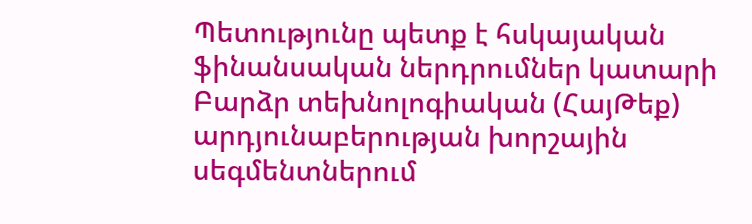Պետությունը պետք է հսկայական ֆինանսական ներդրումներ կատարի Բարձր տեխնոլոգիական (ՀայԹեք) արդյունաբերության խորշային սեգմենտներում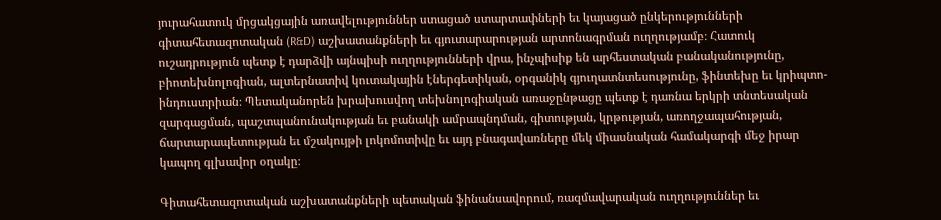յուրահատուկ մրցակցային առավելություններ ստացած ստարտափների եւ կայացած ընկերությունների գիտահետազոտական (R&D) աշխատանքների եւ գյուտարարության արտոնագրման ուղղությամբ։ Հատուկ ուշադրություն պետք է դարձվի այնպիսի ուղղությունների վրա, ինչպիսիք են արհեստական բանականությունը, բիոտեխնոլոգիան, ալտերնատիվ կուտակային էներգետիկան, օրգանիկ գյուղատնտեսությունը, ֆինտեխը եւ կրիպտո-ինդուստրիան։ Պետականորեն խրախուսվող տեխնոլոգիական առաջընթացը պետք է դառնա երկրի տնտեսական զարգացման, պաշտպանունակության եւ բանակի ամրապնդման, գիտության, կրթության, առողջապահության, ճարտարապետության եւ մշակույթի լոկոմոտիվը եւ այդ բնագավառները մեկ միասնական համակարգի մեջ իրար կապող գլխավոր օղակը։

Գիտահետազոտական աշխատանքների պետական ֆինանսավորում, ռազմավարական ուղղություններ եւ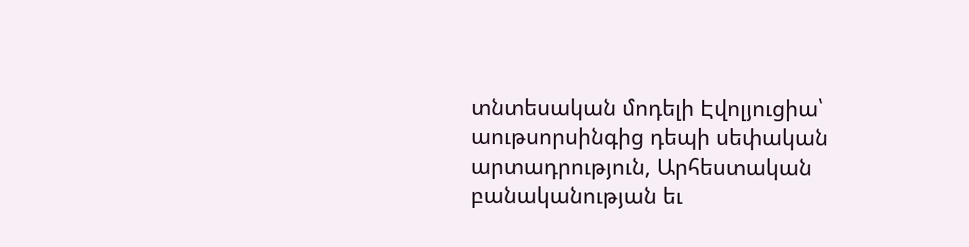տնտեսական մոդելի Էվոլյուցիա՝ աութսորսինգից դեպի սեփական արտադրություն, Արհեստական բանականության եւ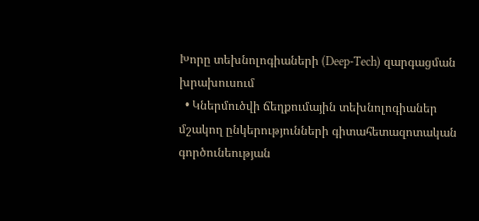Խորը տեխնոլոգիաների (Deep-Tech) զարգացման խրախուսում
  • Կներմուծվի ճեղքումային տեխնոլոգիաներ մշակող ընկերությունների գիտահետազոտական գործունեության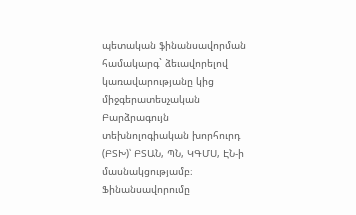պետական ֆինանսավորման համակարգ` ձեւավորելով կառավարությանը կից միջգերատեսչական Բարձրագույն տեխնոլոգիական խորհուրդ (ԲՏԽ)՝ ԲՏԱՆ, ՊՆ, ԿԳՄՍ, ԷՆ-ի մասնակցությամբ։ Ֆինանսավորումը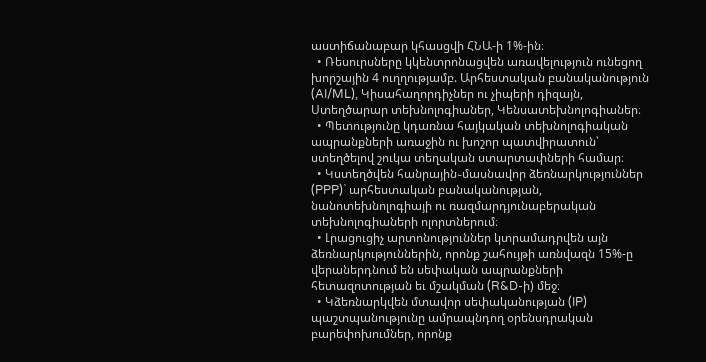աստիճանաբար կհասցվի ՀՆԱ-ի 1%-ին։
  • Ռեսուրսները կկենտրոնացվեն առավելություն ունեցող խորշային 4 ուղղությամբ. Արհեստական բանականություն (AI/ML), Կիսահաղորդիչներ ու չիպերի դիզայն, Ստեղծարար տեխնոլոգիաներ, Կենսատեխնոլոգիաներ։
  • Պետությունը կդառնա հայկական տեխնոլոգիական ապրանքների առաջին ու խոշոր պատվիրատուն՝ ստեղծելով շուկա տեղական ստարտափների համար։
  • Կստեղծվեն հանրային֊մասնավոր ձեռնարկություններ (PPP)` արհեստական բանականության, նանոտեխնոլոգիայի ու ռազմարդյունաբերական տեխնոլոգիաների ոլորտներում։
  • Լրացուցիչ արտոնություններ կտրամադրվեն այն ձեռնարկություններին, որոնք շահույթի առնվազն 15%-ը վերաներդնում են սեփական ապրանքների հետազոտության եւ մշակման (R&D-ի) մեջ։
  • Կձեռնարկվեն մտավոր սեփականության (IP) պաշտպանությունը ամրապնդող օրենսդրական բարեփոխումներ, որոնք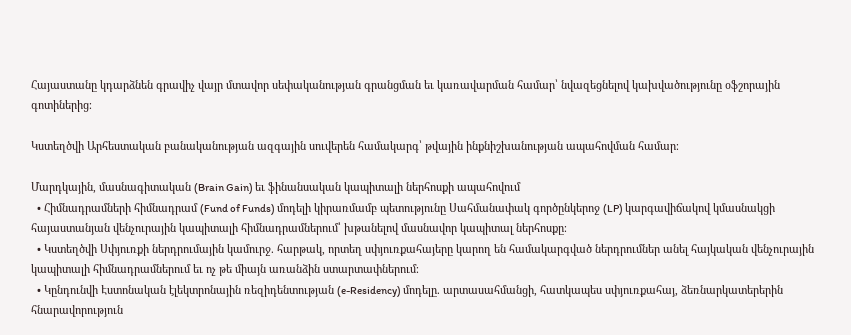Հայաստանը կդարձնեն գրավիչ վայր մտավոր սեփականության գրանցման եւ կառավարման համար՝ նվազեցնելով կախվածությունը օֆշորային գոտիներից։

Կստեղծվի Արհեստական բանականության ազգային սուվերեն համակարգ՝ թվային ինքնիշխանության ապահովման համար։

Մարդկային, մասնագիտական (Brain Gain) եւ ֆինանսական կապիտալի ներհոսքի ապահովում
  • Հիմնադրամների հիմնադրամ (Fund of Funds) մոդելի կիրառմամբ պետությունը Սահմանափակ գործընկերոջ (LP) կարգավիճակով կմասնակցի հայաստանյան վենչուրային կապիտալի հիմնադրամներում՝ խթանելով մասնավոր կապիտալ ներհոսքը։
  • Կստեղծվի Սփյուռքի ներդրումային կամուրջ. հարթակ, որտեղ սփյուռքահայերը կարող են համակարգված ներդրումներ անել հայկական վենչուրային կապիտալի հիմնադրամներում եւ ոչ թե միայն առանձին ստարտափներում։
  • Կընդունվի Էստոնական էլեկտրոնային ռեզիդենտության (e-Residency) մոդելը. արտասահմանցի, հատկապես սփյուռքահայ, ձեռնարկատերերին հնարավորություն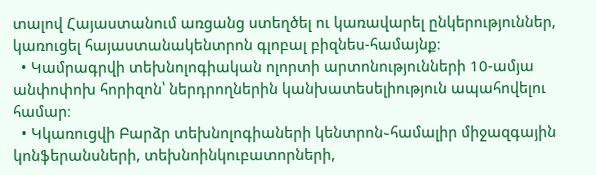տալով Հայաստանում առցանց ստեղծել ու կառավարել ընկերություններ, կառուցել հայաստանակենտրոն գլոբալ բիզնես-համայնք։
  • Կամրագրվի տեխնոլոգիական ոլորտի արտոնությունների 10-ամյա անփոփոխ հորիզոն՝ ներդրողներին կանխատեսելիություն ապահովելու համար։
  • Կկառուցվի Բարձր տեխնոլոգիաների կենտրոն֊համալիր միջազգային կոնֆերանսների, տեխնոինկուբատորների,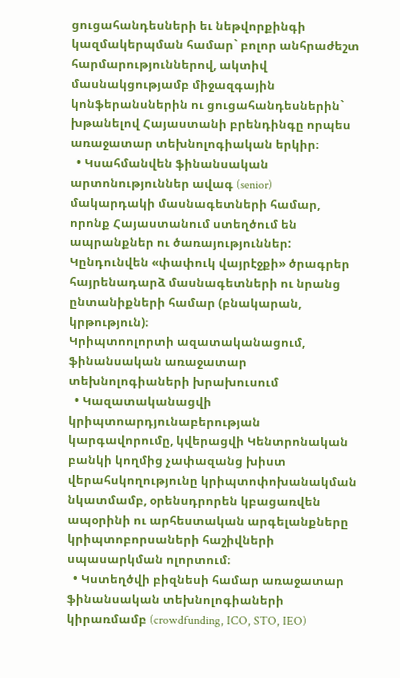ցուցահանդեսների եւ նեթվորքինգի կազմակերպման համար` բոլոր անհրաժեշտ հարմարություններով, ակտիվ մասնակցությամբ միջազգային կոնֆերանսներին ու ցուցահանդեսներին` խթանելով Հայաստանի բրենդինգը որպես առաջատար տեխնոլոգիական երկիր։
  • Կսահմանվեն ֆինանսական արտոնություններ ավագ (senior) մակարդակի մասնագետների համար, որոնք Հայաստանում ստեղծում են ապրանքներ ու ծառայություններ: Կընդունվեն «փափուկ վայրէջքի» ծրագրեր հայրենադարձ մասնագետների ու նրանց ընտանիքների համար (բնակարան, կրթություն)։
Կրիպտոոլորտի ազատականացում, ֆինանսական առաջատար տեխնոլոգիաների խրախուսում
  • Կազատականացվի կրիպտոարդյունաբերության կարգավորումը, կվերացվի Կենտրոնական բանկի կողմից չափազանց խիստ վերահսկողությունը կրիպտոփոխանակման նկատմամբ, օրենսդրորեն կբացառվեն ապօրինի ու արհեստական արգելանքները կրիպտոբորսաների հաշիվների սպասարկման ոլորտում։
  • Կստեղծվի բիզնեսի համար առաջատար ֆինանսական տեխնոլոգիաների կիրառմամբ (crowdfunding, ICO, STO, IEO)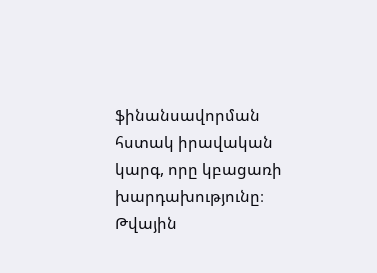ֆինանսավորման հստակ իրավական կարգ, որը կբացառի խարդախությունը։
Թվային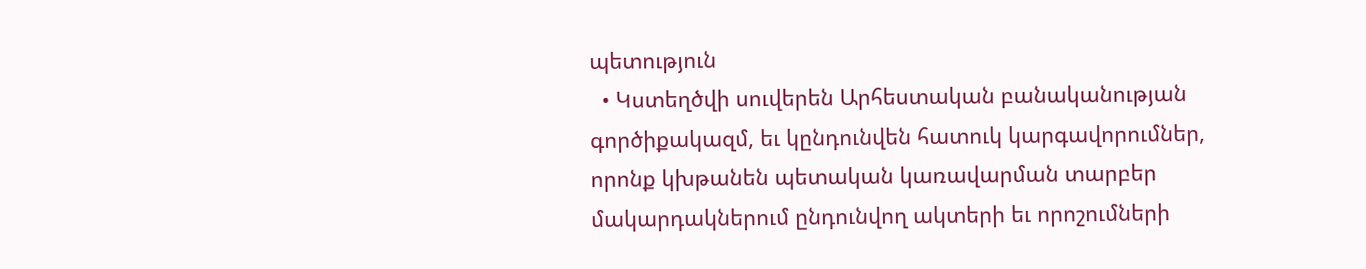պետություն
  • Կստեղծվի սուվերեն Արհեստական բանականության գործիքակազմ, եւ կընդունվեն հատուկ կարգավորումներ, որոնք կխթանեն պետական կառավարման տարբեր մակարդակներում ընդունվող ակտերի եւ որոշումների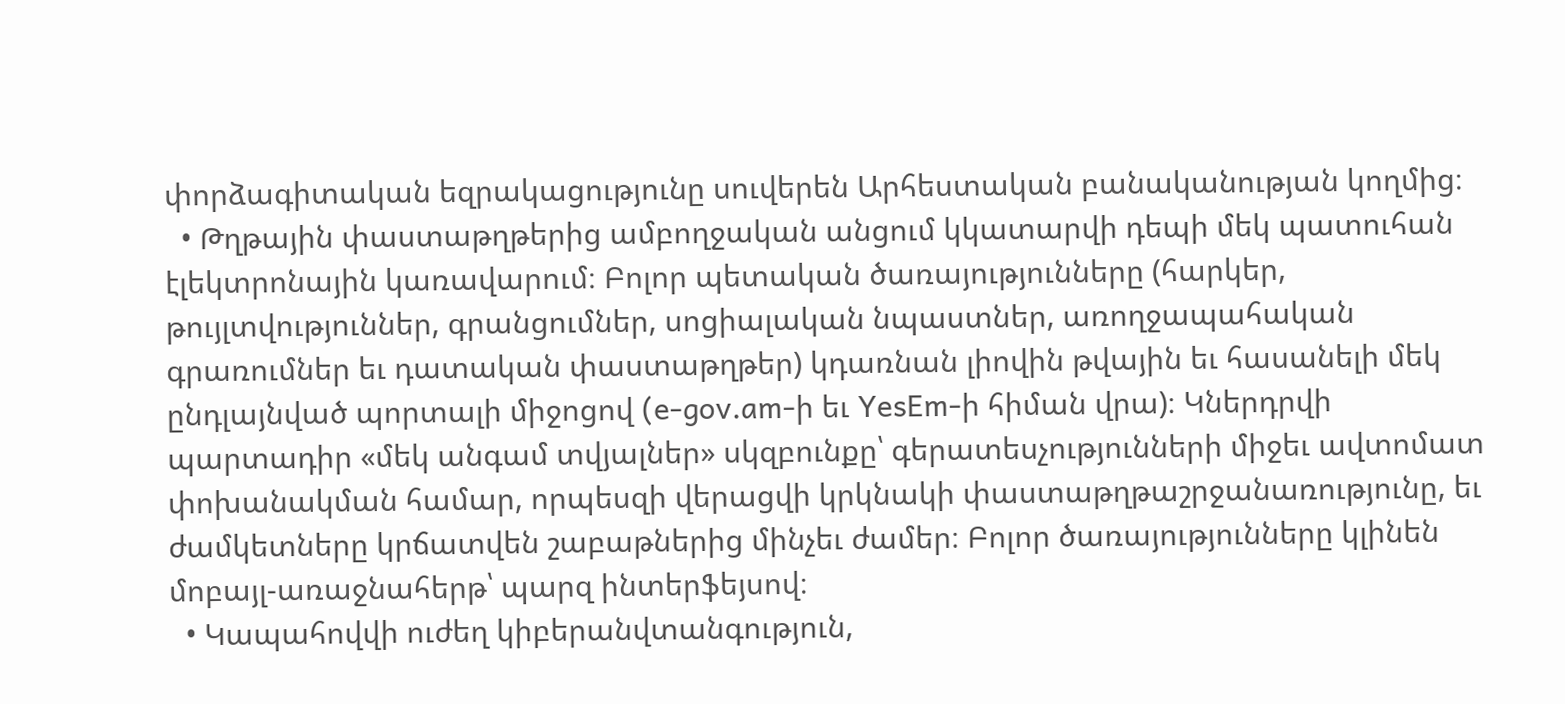փորձագիտական եզրակացությունը սուվերեն Արհեստական բանականության կողմից։
  • Թղթային փաստաթղթերից ամբողջական անցում կկատարվի դեպի մեկ պատուհան էլեկտրոնային կառավարում։ Բոլոր պետական ծառայությունները (հարկեր, թույլտվություններ, գրանցումներ, սոցիալական նպաստներ, առողջապահական գրառումներ եւ դատական փաստաթղթեր) կդառնան լիովին թվային եւ հասանելի մեկ ընդլայնված պորտալի միջոցով (e-gov.am-ի եւ YesEm-ի հիման վրա)։ Կներդրվի պարտադիր «մեկ անգամ տվյալներ» սկզբունքը՝ գերատեսչությունների միջեւ ավտոմատ փոխանակման համար, որպեսզի վերացվի կրկնակի փաստաթղթաշրջանառությունը, եւ ժամկետները կրճատվեն շաբաթներից մինչեւ ժամեր։ Բոլոր ծառայությունները կլինեն մոբայլ-առաջնահերթ՝ պարզ ինտերֆեյսով։
  • Կապահովվի ուժեղ կիբերանվտանգություն,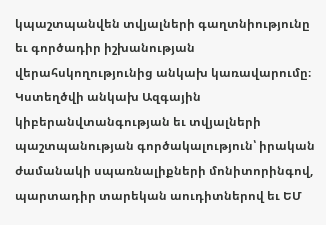կպաշտպանվեն տվյալների գաղտնիությունը եւ գործադիր իշխանության վերահսկողությունից անկախ կառավարումը։ Կստեղծվի անկախ Ազգային կիբերանվտանգության եւ տվյալների պաշտպանության գործակալություն՝ իրական ժամանակի սպառնալիքների մոնիտորինգով, պարտադիր տարեկան աուդիտներով եւ ԵՄ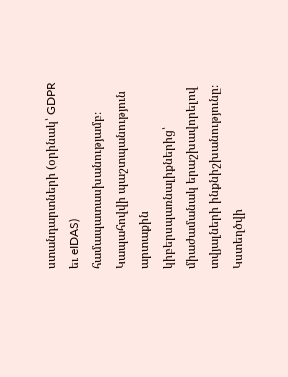ստանդարտների (օրինակ՝ GDPR եւ eIDAS) համապատասխանությամբ։ Կապահովվի պաշտպանություն արտաքին կիբերսպառնալիքներից՝ միաժամանակ երաշխավորելով տվյալների ինքնիշխանությունը։ Կստեղծվի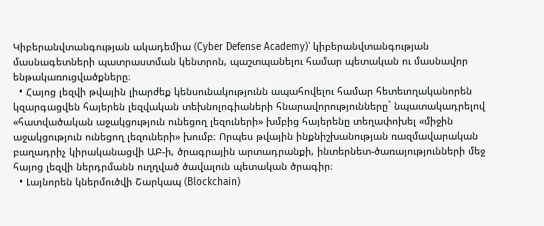Կիբերանվտանգության ակադեմիա (Cyber Defense Academy)՝ կիբերանվտանգության մասնագետների պատրաստման կենտրոն, պաշտպանելու համար պետական ու մասնավոր ենթակառուցվածքները։
  • Հայոց լեզվի թվային լիարժեք կենսունակությունն ապահովելու համար հետեւողականորեն կզարգացվեն հայերեն լեզվական տեխնոլոգիաների հնարավորությունները` նպատակադրելով «հատվածական աջակցություն ունեցող լեզուների» խմբից հայերենը տեղափոխել «միջին աջակցություն ունեցող լեզուների» խումբ։ Որպես թվային ինքնիշխանության ռազմավարական բաղադրիչ կիրականացվի ԱԲ-ի, ծրագրային արտադրանքի, ինտերնետ-ծառայությունների մեջ հայոց լեզվի ներդրմանն ուղղված ծավալուն պետական ծրագիր։
  • Լայնորեն կներմուծվի Շարկապ (Blockchain)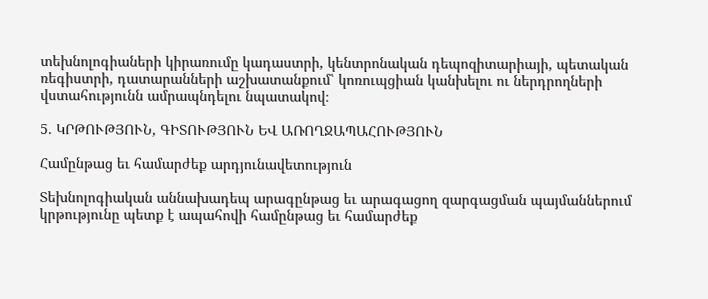տեխնոլոգիաների կիրառումը կադաստրի, կենտրոնական դեպոզիտարիայի, պետական ռեգիստրի, դատարանների աշխատանքում՝ կոռուպցիան կանխելու ու ներդրողների վստահությունն ամրապնդելու նպատակով։

5. ԿՐԹՈՒԹՅՈՒՆ, ԳԻՏՈՒԹՅՈՒՆ ԵՎ ԱՌՈՂՋԱՊԱՀՈՒԹՅՈՒՆ

Համընթաց եւ համարժեք արդյունավետություն

Տեխնոլոգիական աննախադեպ արագընթաց եւ արագացող զարգացման պայմաններում կրթությունը պետք է ապահովի համընթաց եւ համարժեք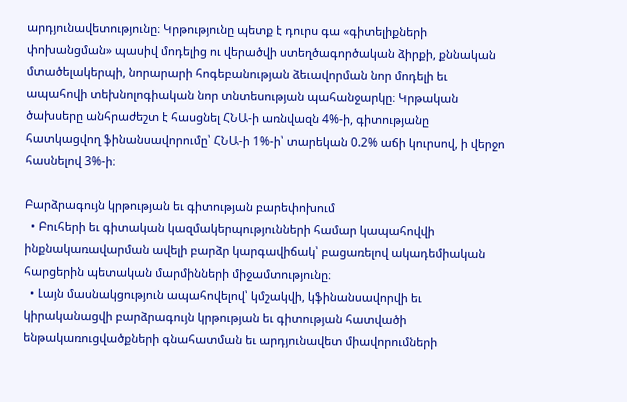արդյունավետությունը։ Կրթությունը պետք է դուրս գա «գիտելիքների փոխանցման» պասիվ մոդելից ու վերածվի ստեղծագործական ձիրքի, քննական մտածելակերպի, նորարարի հոգեբանության ձեւավորման նոր մոդելի եւ ապահովի տեխնոլոգիական նոր տնտեսության պահանջարկը։ Կրթական ծախսերը անհրաժեշտ է հասցնել ՀՆԱ-ի առնվազն 4%-ի, գիտությանը հատկացվող ֆինանսավորումը՝ ՀՆԱ-ի 1%-ի՝ տարեկան 0.2% աճի կուրսով, ի վերջո հասնելով 3%-ի։

Բարձրագույն կրթության եւ գիտության բարեփոխում
  • Բուհերի եւ գիտական կազմակերպությունների համար կապահովվի ինքնակառավարման ավելի բարձր կարգավիճակ՝ բացառելով ակադեմիական հարցերին պետական մարմինների միջամտությունը։
  • Լայն մասնակցություն ապահովելով՝ կմշակվի, կֆինանսավորվի եւ կիրականացվի բարձրագույն կրթության եւ գիտության հատվածի ենթակառուցվածքների գնահատման եւ արդյունավետ միավորումների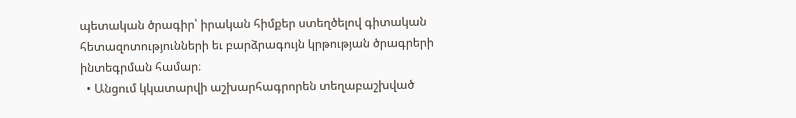պետական ծրագիր՝ իրական հիմքեր ստեղծելով գիտական հետազոտությունների եւ բարձրագույն կրթության ծրագրերի ինտեգրման համար։
  • Անցում կկատարվի աշխարհագրորեն տեղաբաշխված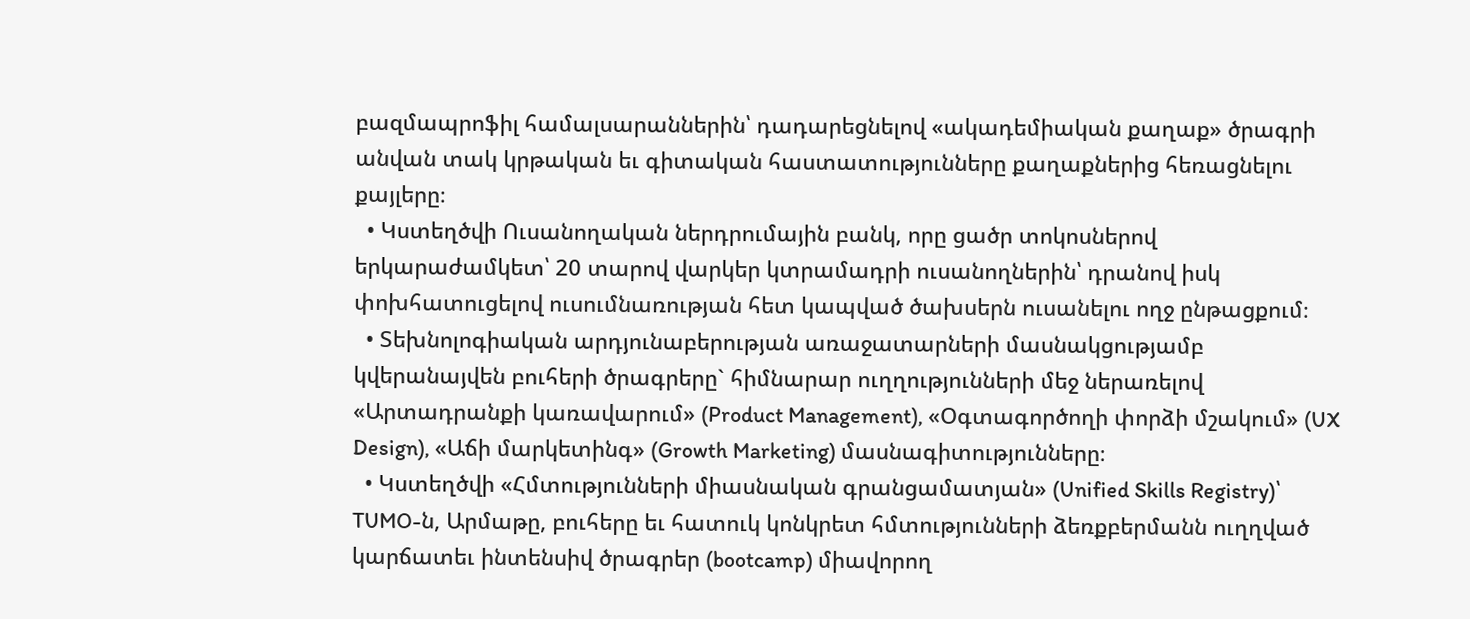բազմապրոֆիլ համալսարաններին՝ դադարեցնելով «ակադեմիական քաղաք» ծրագրի անվան տակ կրթական եւ գիտական հաստատությունները քաղաքներից հեռացնելու քայլերը։
  • Կստեղծվի Ուսանողական ներդրումային բանկ, որը ցածր տոկոսներով երկարաժամկետ՝ 20 տարով վարկեր կտրամադրի ուսանողներին՝ դրանով իսկ փոխհատուցելով ուսումնառության հետ կապված ծախսերն ուսանելու ողջ ընթացքում։
  • Տեխնոլոգիական արդյունաբերության առաջատարների մասնակցությամբ կվերանայվեն բուհերի ծրագրերը` հիմնարար ուղղությունների մեջ ներառելով «Արտադրանքի կառավարում» (Product Management), «Օգտագործողի փորձի մշակում» (UX Design), «Աճի մարկետինգ» (Growth Marketing) մասնագիտությունները։
  • Կստեղծվի «Հմտությունների միասնական գրանցամատյան» (Unified Skills Registry)՝ TUMO-ն, Արմաթը, բուհերը եւ հատուկ կոնկրետ հմտությունների ձեռքբերմանն ուղղված կարճատեւ ինտենսիվ ծրագրեր (bootcamp) միավորող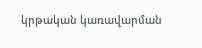կրթական կառավարման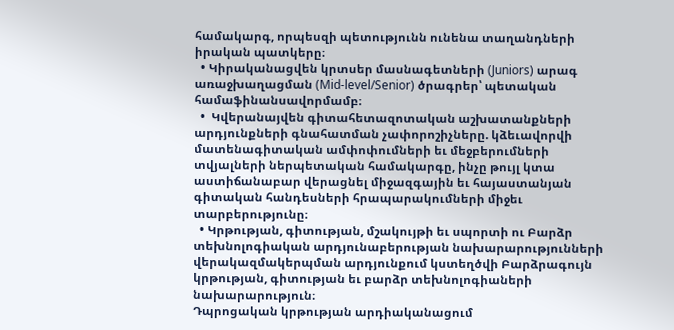համակարգ, որպեսզի պետությունն ունենա տաղանդների իրական պատկերը։
  • Կիրականացվեն կրտսեր մասնագետների (Juniors) արագ առաջխաղացման (Mid-level/Senior) ծրագրեր՝ պետական համաֆինանսավորմամբ։
  •  Կվերանայվեն գիտահետազոտական աշխատանքների արդյունքների գնահատման չափորոշիչները. կձեւավորվի մատենագիտական ամփոփումների եւ մեջբերումների տվյալների ներպետական համակարգը, ինչը թույլ կտա աստիճանաբար վերացնել միջազգային եւ հայաստանյան գիտական հանդեսների հրապարակումների միջեւ տարբերությունը։
  • Կրթության, գիտության, մշակույթի եւ սպորտի ու Բարձր տեխնոլոգիական արդյունաբերության նախարարությունների վերակազմակերպման արդյունքում կստեղծվի Բարձրագույն կրթության, գիտության եւ բարձր տեխնոլոգիաների նախարարություն։
Դպրոցական կրթության արդիականացում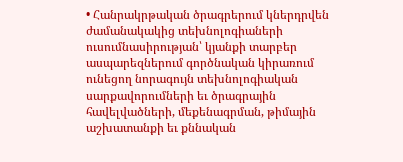• Հանրակրթական ծրագրերում կներդրվեն ժամանակակից տեխնոլոգիաների ուսումնասիրության՝ կյանքի տարբեր ասպարեզներում գործնական կիրառում ունեցող նորագույն տեխնոլոգիական սարքավորումների եւ ծրագրային հավելվածների, մեքենագրման, թիմային աշխատանքի եւ քննական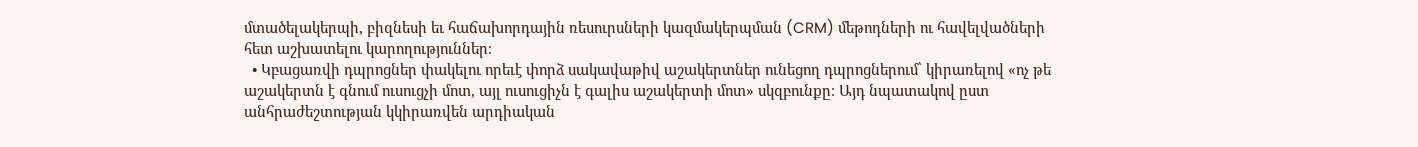մտածելակերպի, բիզնեսի եւ հաճախորդային ռեսուրսների կազմակերպման (CRM) մեթոդների ու հավելվածների հետ աշխատելու կարողություններ։
  • Կբացառվի դպրոցներ փակելու որեւէ փորձ սակավաթիվ աշակերտներ ունեցող դպրոցներում՝ կիրառելով «ոչ թե աշակերտն է գնում ուսուցչի մոտ, այլ ուսուցիչն է գալիս աշակերտի մոտ» սկզբունքը։ Այդ նպատակով ըստ անհրաժեշտության կկիրառվեն արդիական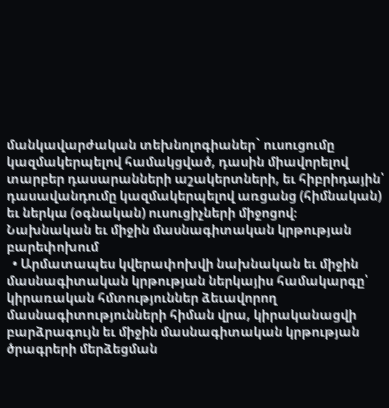մանկավարժական տեխնոլոգիաներ` ուսուցումը կազմակերպելով համակցված, դասին միավորելով տարբեր դասարանների աշակերտների, եւ հիբրիդային՝ դասավանդումը կազմակերպելով առցանց (հիմնական) եւ ներկա (օգնական) ուսուցիչների միջոցով։
Նախնական եւ միջին մասնագիտական կրթության բարեփոխում
  • Արմատապես կվերափոխվի նախնական եւ միջին մասնագիտական կրթության ներկայիս համակարգը՝ կիրառական հմտություններ ձեւավորող մասնագիտությունների հիման վրա, կիրականացվի բարձրագույն եւ միջին մասնագիտական կրթության ծրագրերի մերձեցման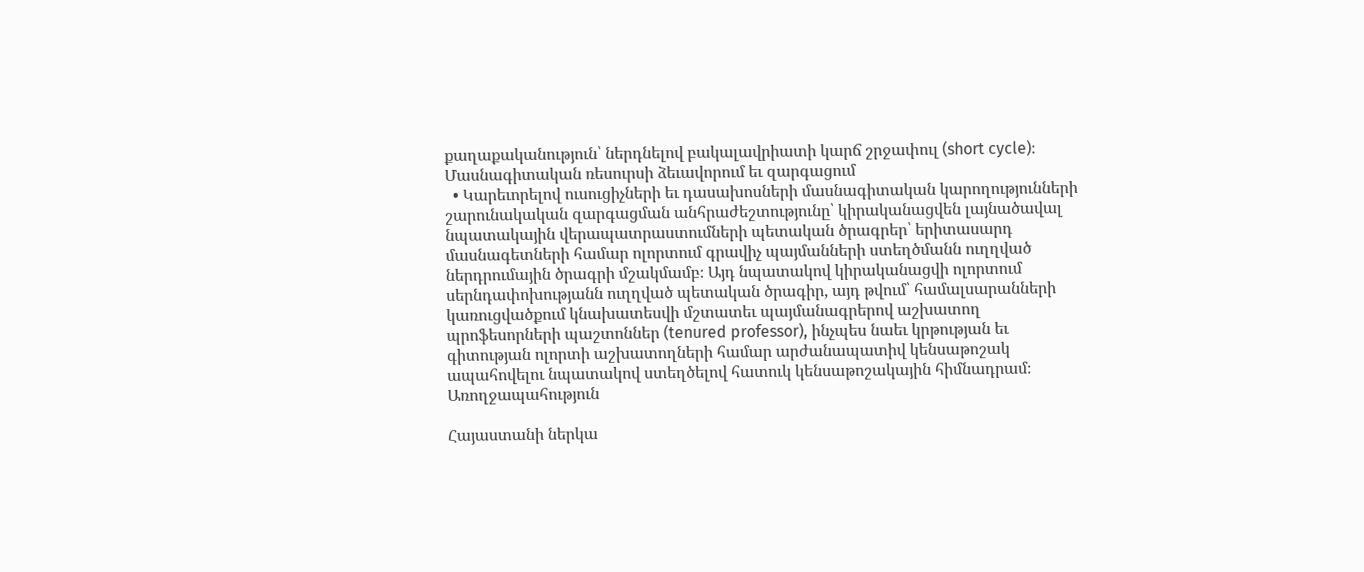քաղաքականություն՝ ներդնելով բակալավրիատի կարճ շրջափուլ (short cycle)։
Մասնագիտական ռեսուրսի ձեւավորում եւ զարգացում
  • Կարեւորելով ուսուցիչների եւ դասախոսների մասնագիտական կարողությունների շարունակական զարգացման անհրաժեշտությունը՝ կիրականացվեն լայնածավալ նպատակային վերապատրաստումների պետական ծրագրեր՝ երիտասարդ մասնագետների համար ոլորտում գրավիչ պայմանների ստեղծմանն ուղղված ներդրումային ծրագրի մշակմամբ։ Այդ նպատակով կիրականացվի ոլորտում սերնդափոխությանն ուղղված պետական ծրագիր, այդ թվում՝ համալսարանների կառուցվածքում կնախատեսվի մշտատեւ պայմանագրերով աշխատող պրոֆեսորների պաշտոններ (tenured professor), ինչպես նաեւ կրթության եւ գիտության ոլորտի աշխատողների համար արժանապատիվ կենսաթոշակ ապահովելու նպատակով ստեղծելով հատուկ կենսաթոշակային հիմնադրամ։
Առողջապահություն

Հայաստանի ներկա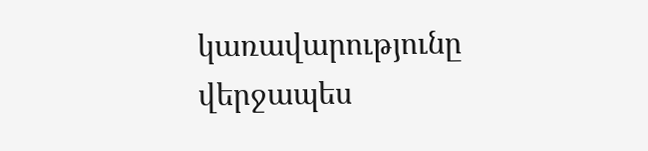կառավարությունը վերջապես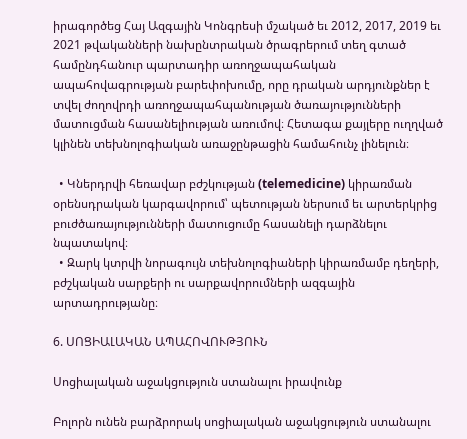իրագործեց Հայ Ազգային Կոնգրեսի մշակած եւ 2012, 2017, 2019 եւ 2021 թվականների նախընտրական ծրագրերում տեղ գտած համընդհանուր պարտադիր առողջապահական ապահովագրության բարեփոխումը, որը դրական արդյունքներ է տվել ժողովրդի առողջապահպանության ծառայությունների մատուցման հասանելիության առումով։ Հետագա քայլերը ուղղված կլինեն տեխնոլոգիական առաջընթացին համահունչ լինելուն։

  • Կներդրվի հեռավար բժշկության (telemedicine) կիրառման օրենսդրական կարգավորում՝ պետության ներսում եւ արտերկրից բուժծառայությունների մատուցումը հասանելի դարձնելու նպատակով։
  • Զարկ կտրվի նորագույն տեխնոլոգիաների կիրառմամբ դեղերի, բժշկական սարքերի ու սարքավորումների ազգային արտադրությանը։

6. ՍՈՑԻԱԼԱԿԱՆ ԱՊԱՀՈՎՈՒԹՅՈՒՆ

Սոցիալական աջակցություն ստանալու իրավունք

Բոլորն ունեն բարձրորակ սոցիալական աջակցություն ստանալու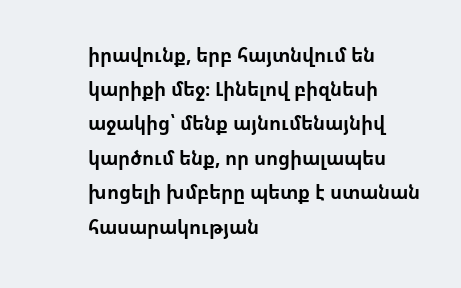իրավունք, երբ հայտնվում են կարիքի մեջ։ Լինելով բիզնեսի աջակից՝ մենք այնումենայնիվ կարծում ենք, որ սոցիալապես խոցելի խմբերը պետք է ստանան հասարակության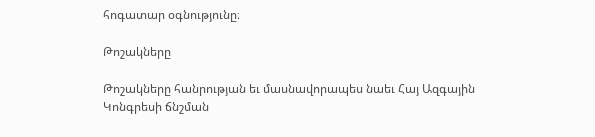հոգատար օգնությունը։

Թոշակները

Թոշակները հանրության եւ մասնավորապես նաեւ Հայ Ազգային Կոնգրեսի ճնշման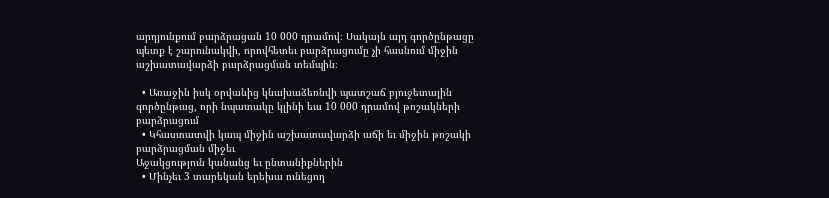արդյունքում բարձրացան 10 000 դրամով։ Սակայն այդ գործընթացը պետք է շարունակվի, որովհետեւ բարձրացումը չի հասնում միջին աշխատավարձի բարձրացման տեմպին։

  • Առաջին իսկ օրվանից կնախաձեռնվի պատշաճ բյուջետային գործընթաց, որի նպատակը կլինի եւս 10 000 դրամով թոշակների բարձրացում
  • Կհաստատվի կապ միջին աշխատավարձի աճի եւ միջին թոշակի բարձրացման միջեւ
Աջակցություն կանանց եւ ընտանիքներին
  • Մինչեւ 3 տարեկան երեխա ունեցող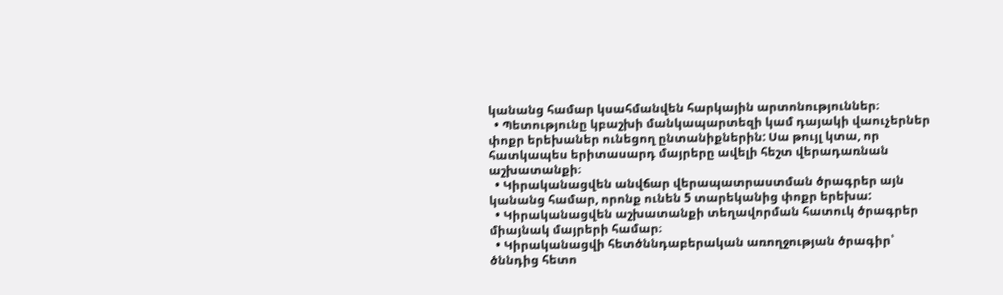կանանց համար կսահմանվեն հարկային արտոնություններ։
  • Պետությունը կբաշխի մանկապարտեզի կամ դայակի վաուչերներ փոքր երեխաներ ունեցող ընտանիքներին: Սա թույլ կտա, որ հատկապես երիտասարդ մայրերը ավելի հեշտ վերադառնան աշխատանքի։
  • Կիրականացվեն անվճար վերապատրաստման ծրագրեր այն կանանց համար, որոնք ունեն 5 տարեկանից փոքր երեխա:
  • Կիրականացվեն աշխատանքի տեղավորման հատուկ ծրագրեր միայնակ մայրերի համար։
  • Կիրականացվի հետծննդաբերական առողջության ծրագիր՝ ծննդից հետո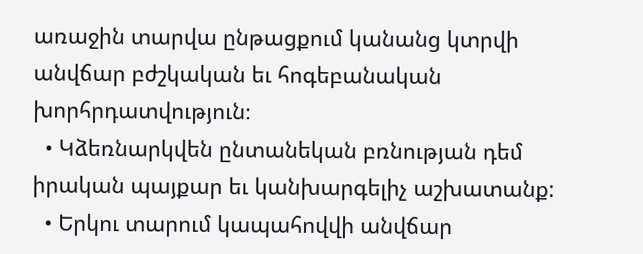առաջին տարվա ընթացքում կանանց կտրվի անվճար բժշկական եւ հոգեբանական խորհրդատվություն։
  • Կձեռնարկվեն ընտանեկան բռնության դեմ իրական պայքար եւ կանխարգելիչ աշխատանք:
  • Երկու տարում կապահովվի անվճար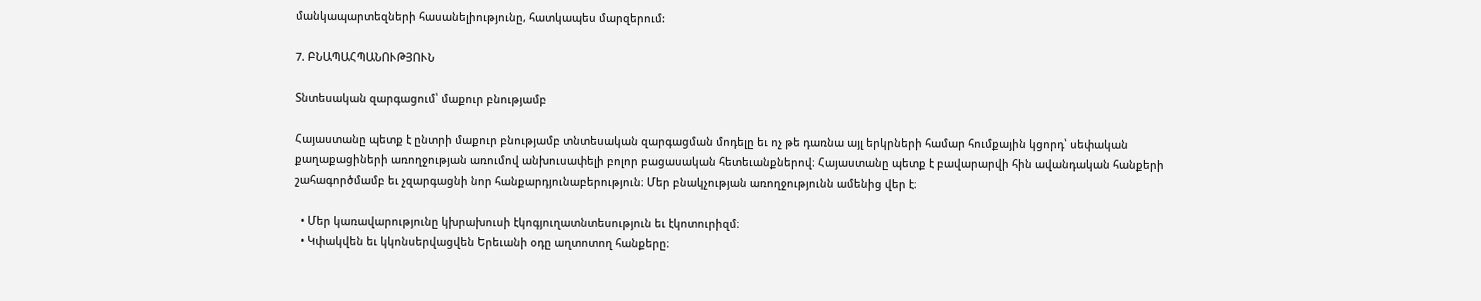մանկապարտեզների հասանելիությունը, հատկապես մարզերում:

7. ԲՆԱՊԱՀՊԱՆՈՒԹՅՈՒՆ

Տնտեսական զարգացում՝ մաքուր բնությամբ

Հայաստանը պետք է ընտրի մաքուր բնությամբ տնտեսական զարգացման մոդելը եւ ոչ թե դառնա այլ երկրների համար հումքային կցորդ՝ սեփական քաղաքացիների առողջության առումով անխուսափելի բոլոր բացասական հետեւանքներով։ Հայաստանը պետք է բավարարվի հին ավանդական հանքերի շահագործմամբ եւ չզարգացնի նոր հանքարդյունաբերություն։ Մեր բնակչության առողջությունն ամենից վեր է։

  • Մեր կառավարությունը կխրախուսի էկոգյուղատնտեսություն եւ էկոտուրիզմ։
  • Կփակվեն եւ կկոնսերվացվեն Երեւանի օդը աղտոտող հանքերը։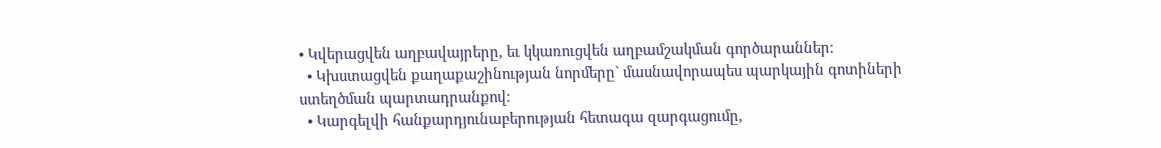• Կվերացվեն աղբավայրերը, եւ կկառուցվեն աղբամշակման գործարաններ։
  • Կխստացվեն քաղաքաշինության նորմերը` մասնավորապես պարկային գոտիների ստեղծման պարտադրանքով։
  • Կարգելվի հանքարդյունաբերության հետագա զարգացումը,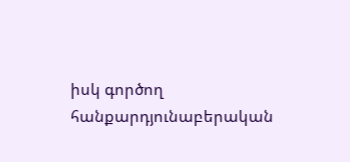իսկ գործող հանքարդյունաբերական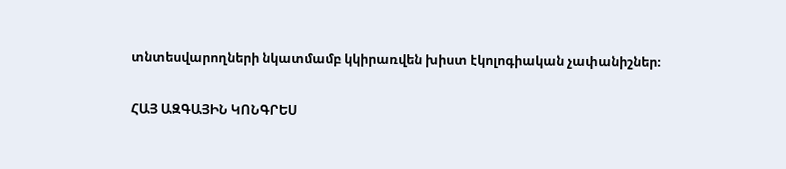տնտեսվարողների նկատմամբ կկիրառվեն խիստ էկոլոգիական չափանիշներ։

ՀԱՅ ԱԶԳԱՅԻՆ ԿՈՆԳՐԵՍ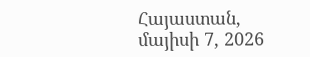Հայաստան, մայիսի 7, 2026